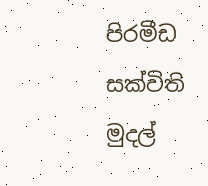පිරමීඩ සක්විති මුදල්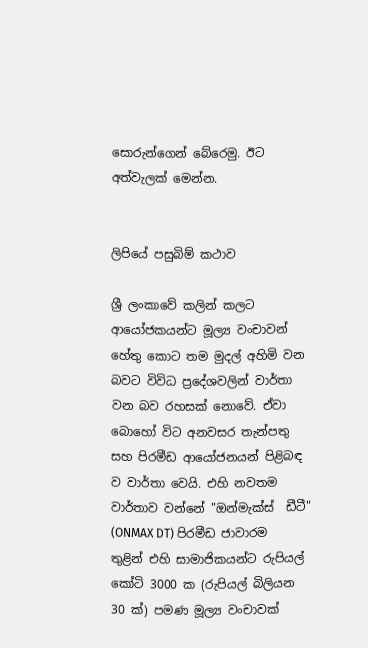සොරුන්ගෙන් බේරෙමු. ඊට අත්වැලක් මෙන්න.


ලිපියේ පසුබිම් කථාව

ශ්‍රී ලංකාවේ කලින් කලට ආයෝජකයන්ට මූල්‍ය වංචාවන් හේතු කොට තම මුදල් අහිමි වන බවට විවිධ ප්‍රදේශවලින් වාර්තා වන බව රහසක් නොවේ. ඒවා බොහෝ විට අනවසර තැන්පතු සහ පිරමීඩ ආයෝජනයන් පිළිබඳ ව වාර්තා වෙයි. එහි නවතම වාර්තාව වන්නේ "ඔන්මැක්ස්  ඩීටී" (ONMAX DT) පිරමීඩ ජාවාරම තුළින් එහි සාමාජිකයන්ට රුපියල් කෝටි 3000 ක (රුපියල් බිලියන 30 ක්) පමණ මූල්‍ය වංචාවක්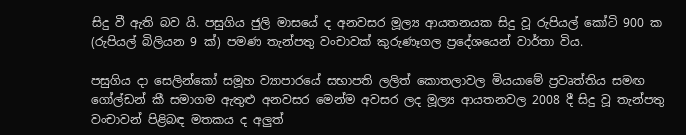සිදු වී ඇති බව යි. පසුගිය ජුලි මාසයේ ද අනවසර මූල්‍ය ආයතනයක සිදු වූ රුපියල් කෝටි 900 ක (රුපියල් බිලියන 9 ක්) පමණ තැන්පතු වංචාවක් කුරුණෑගල ප්‍රදේශයෙන් වාර්තා විය.

පසුගිය දා සෙලින්කෝ සමූහ ව්‍යාපාරයේ සභාපති ලලිත් කොතලාවල මියයාමේ ප්‍රවෘත්තිය සමඟ ගෝල්ඩන් කී සමාගම ඇතුළු අනවසර මෙන්ම අවසර ලද මූල්‍ය ආයතනවල 2008 දී සිදු වූ තැන්පතු වංචාවන් පිළිබඳ මතකය ද අලුත්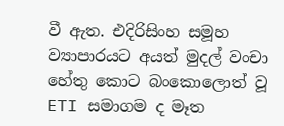වී ඇත. එදිරිසිංහ සමූහ ව්‍යාපාරයට අයත් මුදල් වංචා හේතු කොට බංකොලොත් වූ ETI සමාගම ද මෑත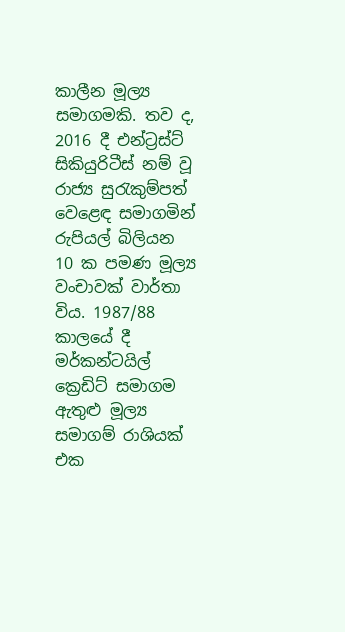කාලීන මූල්‍ය සමාගමකි. තව ද, 2016 දී එන්ට්‍රස්ට් සිකියුරිටීස් නම් වූ රාජ්‍ය සුරැකුම්පත් වෙළෙඳ සමාගමින් රුපියල් බිලියන 10 ක පමණ මූල්‍ය වංචාවක් වාර්තා විය. 1987/88 කාලයේ දී මර්කන්ටයිල් ක්‍රෙඩිට් සමාගම ඇතුළු මූල්‍ය සමාගම් රාශියක් එක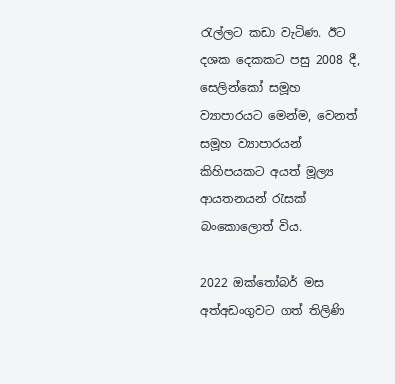රැල්ලට කඩා වැටිණ. ඊට දශක දෙකකට පසු 2008 දී, සෙලින්කෝ සමූහ ව්‍යාපාරයට මෙන්ම, වෙනත් සමූහ ව්‍යාපාරයන් කිහිපයකට අයත් මූල්‍ය ආයතනයන් රැසක් බංකොලොත් විය.

2022 ඔක්තෝබර් මස අත්අඩංගුවට ගත් තිලිණි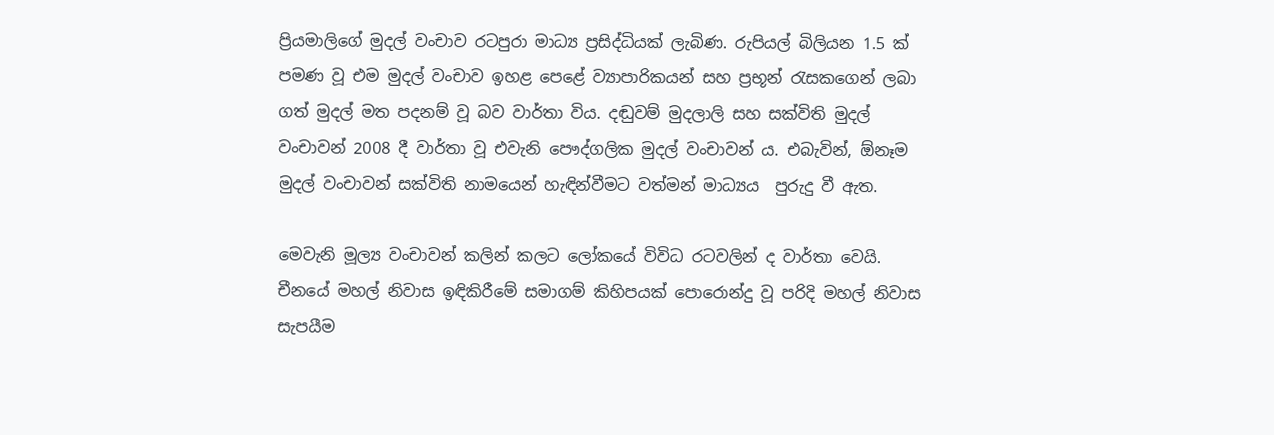ප්‍රියමාලිගේ මුදල් වංචාව රටපුරා මාධ්‍ය ප්‍රසිද්ධියක් ලැබිණ. රුපියල් බිලියන 1.5 ක් පමණ වූ එම මුදල් වංචාව ඉහළ පෙළේ ව්‍යාපාරිකයන් සහ ප්‍රභූන් රැසකගෙන් ලබා ගත් මුදල් මත පදනම් වූ බව වාර්තා විය. දඬුවම් මුදලාලි සහ සක්විති මුදල් වංචාවන් 2008 දී වාර්තා වූ එවැනි පෞද්ගලික මුදල් වංචාවන් ය. එබැවින්, ඕනෑම මුදල් වංචාවන් සක්විති නාමයෙන් හැඳින්වීමට වත්මන් මාධ්‍යය  පුරුදු වී ඇත.

මෙවැනි මූල්‍ය වංචාවන් කලින් කලට ලෝකයේ විවිධ රටවලින් ද වාර්තා වෙයි. චීනයේ මහල් නිවාස ඉඳිකිරීමේ සමාගම් කිහිපයක් පොරොන්දු වූ පරිදි මහල් නිවාස සැපයීම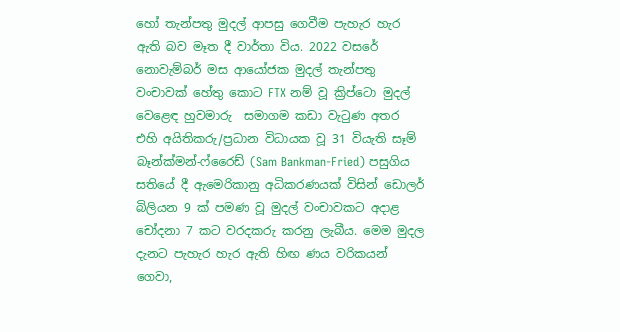හෝ තැන්පතු මුදල් ආපසු ගෙවීම පැහැර හැර ඇති බව මෑත දී වාර්තා විය. 2022 වසරේ නොවැම්බර් මස ආයෝජක මුදල් තැන්පතු වංචාවක් හේතු කොට FTX නම් වූ ක්‍රිප්ටො මුදල් වෙළෙඳ හුවමාරු  සමාගම කඩා වැටුණ අතර එහි අයිතිකරු/ප්‍රධාන විධායක වූ 31 වියැති සෑම් බෑන්ක්මන්-ෆ්රෛඩ් (Sam Bankman-Fried) පසුගිය සතියේ දී ඇමෙරිකානු අධිකරණයක් විසින් ඩොලර් බිලියන 9 ක් පමණ වූ මුදල් වංචාවකට අදාළ චෝදනා 7 කට වරදකරු කරනු ලැබීය. මෙම මුදල දැනට පැහැර හැර ඇති හිඟ ණය වරිකයන් ගෙවා,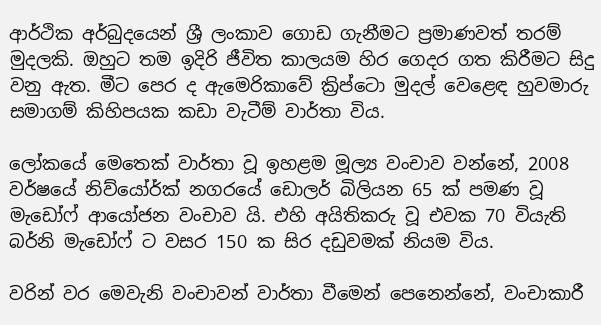ආර්ථික අර්බුදයෙන් ශ්‍රී ලංකාව ගොඩ ගැනීමට ප්‍රමාණවත් තරම් මුදලකි. ඔහුට තම ඉදිරි ජීවිත කාලයම හිර ගෙදර ගත කිරීමට සිදු වනු ඇත. මීට පෙර ද ඇමෙරිකාවේ ක්‍රිප්ටො මුදල් වෙළෙඳ හුවමාරු සමාගම් කිහිපයක කඩා වැටීම් වාර්තා විය.

ලෝකයේ මෙතෙක් වාර්තා වූ ඉහළම මූල්‍ය වංචාව වන්නේ, 2008 වර්ෂයේ නිව්යෝර්ක් නගරයේ ඩොලර් බිලියන 65 ක් පමණ වූ මැඩෝෆ් ආයෝජන වංචාව යි. එහි අයිතිකරු වූ එවක 70 වියැති බර්නි මැඩෝෆ් ට වසර 150 ක සිර දඩුවමක් නියම විය.

වරින් වර මෙවැනි වංචාවන් වාර්තා වීමෙන් පෙනෙන්නේ, වංචාකාරී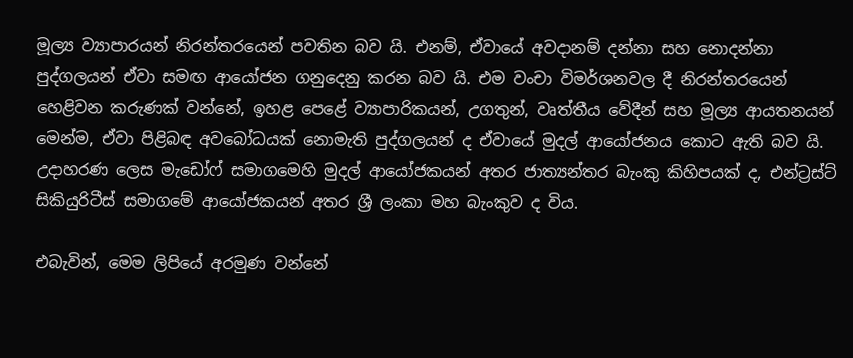මූල්‍ය ව්‍යාපාරයන් නිරන්තරයෙන් පවතින බව යි. එනම්, ඒවායේ අවදානම් දන්නා සහ නොදන්නා පුද්ගලයන් ඒවා සමඟ ආයෝජන ගනුදෙනු කරන බව යි. එම වංචා විමර්ශනවල දී නිරන්තරයෙන් හෙළිවන කරුණක් වන්නේ, ඉහළ පෙළේ ව්‍යාපාරිකයන්, උගතුන්, වෘත්තීය වේදීන් සහ මූල්‍ය ආයතනයන් මෙන්ම, ඒවා පිළිබඳ අවබෝධයක් නොමැති පුද්ගලයන් ද ඒවායේ මුදල් ආයෝජනය කොට ඇති බව යි. උදාහරණ ලෙස මැඩෝෆ් සමාගමෙහි මුදල් ආයෝජකයන් අතර ජාත්‍යන්තර බැංකු කිහිපයක් ද, එන්ට්‍රස්ට් සිකියුරිටීස් සමාගමේ ආයෝජකයන් අතර ශ්‍රී ලංකා මහ බැංකුව ද විය.

එබැවින්, මෙම ලිපියේ අරමුණ වන්නේ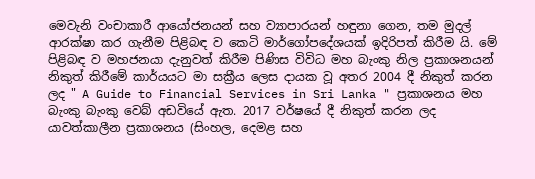මෙවැනි වංචාකාරී ආයෝජනයන් සහ ව්‍යාපාරයන් හඳුනා ගෙන, තම මුදල් ආරක්ෂා කර ගැනීම පිළිබඳ ව කෙටි මාර්ගෝපදේශයක් ඉදිරිපත් කිරීම යි. මේ පිළිබඳ ව මහජනයා දැනුවත් කිරීම පිණිස විවිධ මහ බැංකු නිල ප්‍රකාශනයන් නිකුත් කිරීමේ කාර්යයට මා සක්‍රීය ලෙස දායක වූ අතර 2004 දී නිකුත් කරන ලද " A Guide to Financial Services in Sri Lanka " ප්‍රකාශනය මහ බැංකු බැංකු වෙබ් අඩවියේ ඇත. 2017 වර්ෂයේ දී නිකුත් කරන ලද යාවත්කාලීන ප්‍රකාශනය (සිංහල, දෙමළ සහ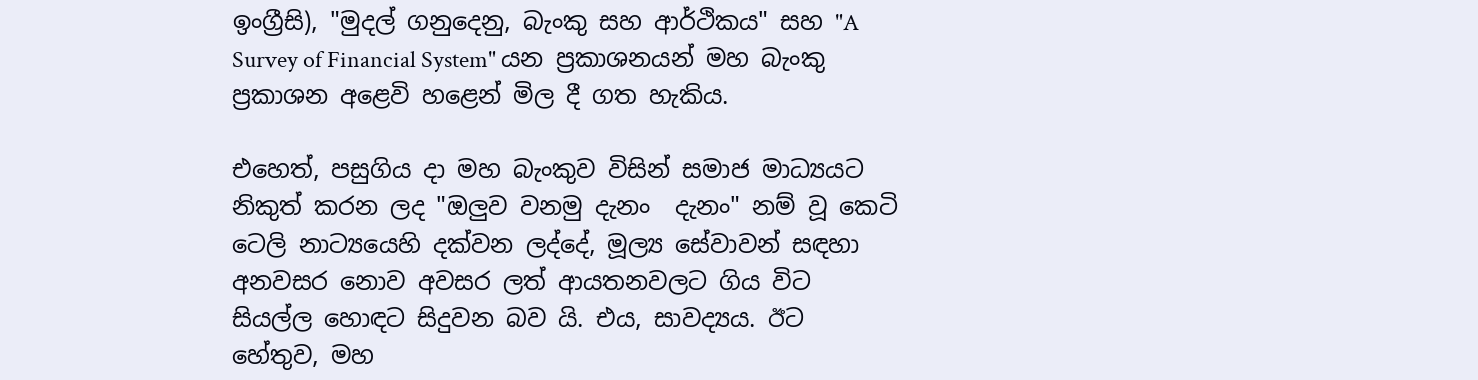ඉංග්‍රීසි), "මුදල් ගනුදෙනු, බැංකු සහ ආර්ථිකය" සහ "A Survey of Financial System" යන ප්‍රකාශනයන් මහ බැංකු ප්‍රකාශන අළෙවි හළෙන් මිල දී ගත හැකිය.

එහෙත්, පසුගිය දා මහ බැංකුව විසින් සමාජ මාධ්‍යයට නිකුත් කරන ලද "ඔලුව වනමු දැනං  දැනං" නම් වූ කෙටි ටෙලි නාට්‍යයෙහි දක්වන ලද්දේ, මූල්‍ය සේවාවන් සඳහා අනවසර නොව අවසර ලත් ආයතනවලට ගිය විට සියල්ල හොඳට සිදුවන බව යි. එය, සාවද්‍යය. ඊට හේතුව, මහ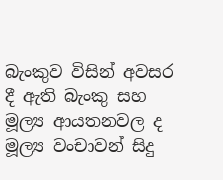බැංකුව විසින් අවසර දී ඇති බැංකු සහ මූල්‍ය ආයතනවල ද මූල්‍ය වංචාවන් සිදු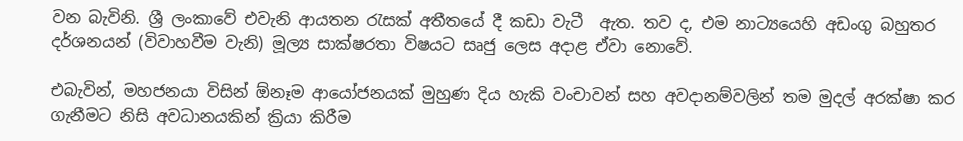වන බැවිනි. ශ්‍රී ලංකාවේ එවැනි ආයතන රැසක් අතීතයේ දී කඩා වැටී  ඇත. තව ද, එම නාට්‍යයෙහි අඩංගු බහුතර දර්ශනයන් (විවාහවීම වැනි) මූල්‍ය සාක්ෂරතා විෂයට සෘජු ලෙස අදාළ ඒවා නොවේ.

එබැවින්, මහජනයා විසින් ඕනෑම ආයෝජනයක් මුහුණ දිය හැකි වංචාවන් සහ අවදානම්වලින් තම මුදල් අරක්ෂා කර ගැනීමට නිසි අවධානයකින් ක්‍රියා කිරීම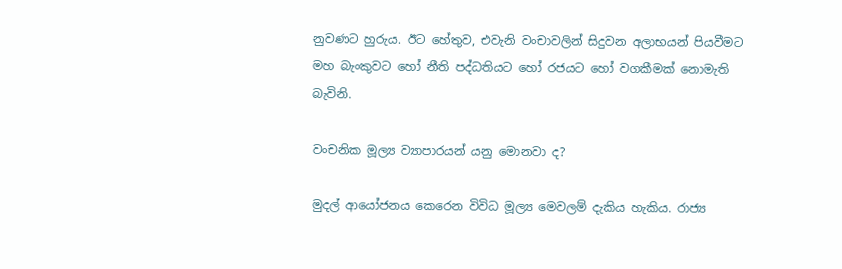නුවණට හුරුය. ඊට හේතුව, එවැනි වංචාවලින් සිදුවන අලාභයන් පියවීමට මහ බැංකුවට හෝ නීති පද්ධතියට හෝ රජයට හෝ වගකීමක් නොමැති බැවිනි.

වංචනික මූල්‍ය ව්‍යාපාරයන් යනු මොනවා ද?

මුදල් ආයෝජනය කෙරෙන විවිධ මූල්‍ය මෙවලම් දැකිය හැකිය. රාජ්‍ය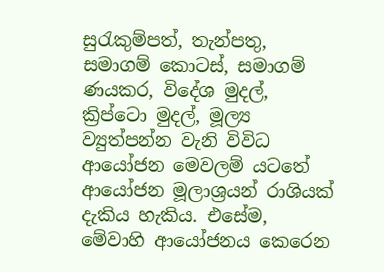සුරැකුම්පත්, තැන්පතු, සමාගම් කොටස්, සමාගම් ණයකර, විදේශ මුදල්, ක්‍රිප්ටො මුදල්, මූල්‍ය ව්‍යුත්පන්න වැනි විවිධ ආයෝජන මෙවලම් යටතේ ආයෝජන මූලාශ්‍රයන් රාශියක් දැකිය හැකිය. එසේම, මේවාහි ආයෝජනය කෙරෙන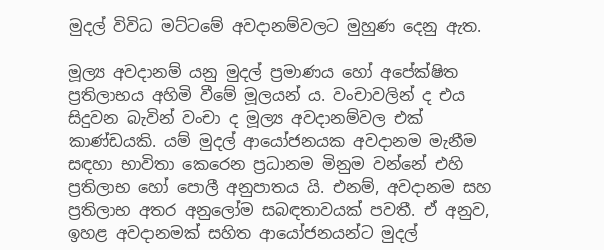මුදල් විවිධ මට්ටමේ අවදානම්වලට මුහුණ දෙනු ඇත.

මූල්‍ය අවදානම් යනු මුදල් ප්‍රමාණය හෝ අපේක්ෂිත ප්‍රතිලාභය අහිමි වීමේ මූලයන් ය. වංචාවලින් ද එය සිදුවන බැවින් වංචා ද මූල්‍ය අවදානම්වල එක් කාණ්ඩයකි. යම් මුදල් ආයෝජනයක අවදානම මැනීම සඳහා භාවිතා කෙරෙන ප්‍රධානම මිනුම වන්නේ එහි ප්‍රතිලාභ හෝ පොලී අනුපාතය යි. එනම්, අවදානම සහ ප්‍රතිලාභ අතර අනුලෝම සබඳතාවයක් පවතී. ඒ අනුව, ඉහළ අවදානමක් සහිත ආයෝජනයන්ට මුදල්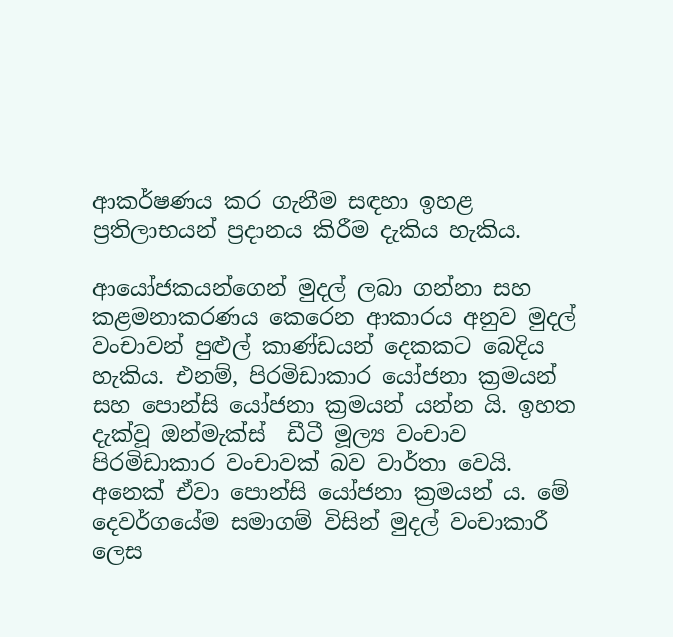ආකර්ෂණය කර ගැනීම සඳහා ඉහළ ප්‍රතිලාභයන් ප්‍රදානය කිරීම දැකිය හැකිය.

ආයෝජකයන්ගෙන් මුදල් ලබා ගන්නා සහ කළමනාකරණය කෙරෙන ආකාරය අනුව මුදල් වංචාවන් පුළුල් කාණ්ඩයන් දෙකකට බෙදිය හැකිය. එනම්, පිරමිඩාකාර යෝජනා ක්‍රමයන් සහ පොන්සි යෝජනා ක්‍රමයන් යන්න යි. ඉහත දැක්වූ ඔන්මැක්ස්  ඩීටී මූල්‍ය වංචාව පිරමිඩාකාර වංචාවක් බව වාර්තා වෙයි. අනෙක් ඒවා පොන්සි යෝජනා ක්‍රමයන් ය. මේ දෙවර්ගයේම සමාගම් විසින් මුදල් වංචාකාරී ලෙස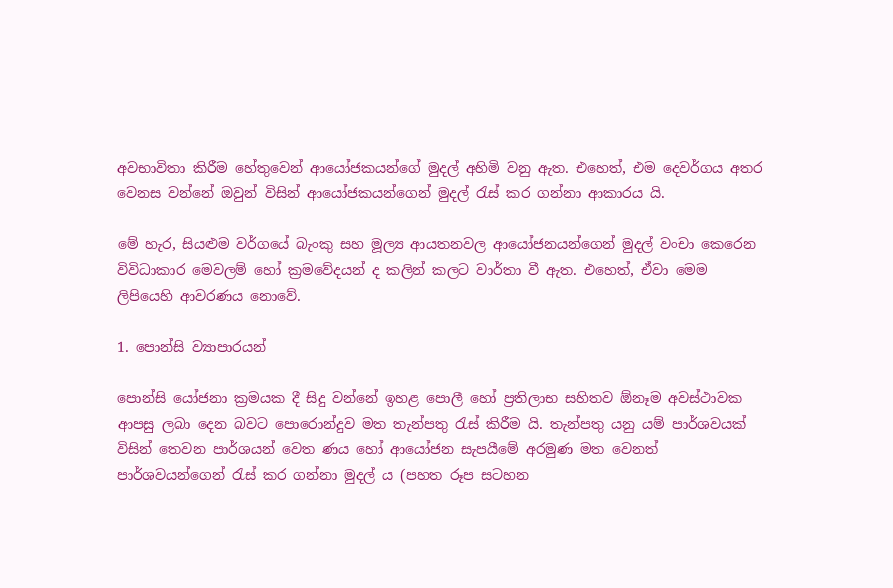අවභාවිතා කිරීම හේතුවෙන් ආයෝජකයන්ගේ මුදල් අහිමි වනු ඇත. එහෙත්, එම දෙවර්ගය අතර වෙනස වන්නේ ඔවුන් විසින් ආයෝජකයන්ගෙන් මුදල් රැස් කර ගන්නා ආකාරය යි.

මේ හැර, සියළුම වර්ගයේ බැංකු සහ මූල්‍ය ආයතනවල ආයෝජනයන්ගෙන් මුදල් වංචා කෙරෙන විවිධාකාර මෙවලම් හෝ ක්‍රමවේදයන් ද කලින් කලට වාර්තා වී ඇත. එහෙත්, ඒවා මෙම ලිපියෙහි ආවරණය නොවේ.

1. පොන්සි ව්‍යාපාරයන්

පොන්සි යෝජනා ක්‍රමයක දී සිදු වන්නේ ඉහළ පොලී හෝ ප්‍රතිලාභ සහිතව ඕනෑම අවස්ථාවක ආපසු ලබා දෙන බවට පොරොන්දුව මත තැන්පතු රැස් කිරීම යි. තැන්පතු යනු යම් පාර්ශවයක් විසින් තෙවන පාර්ශයන් වෙත ණය හෝ ආයෝජන සැපයීමේ අරමුණ මත වෙනත් පාර්ශවයන්ගෙන් රැස් කර ගන්නා මුදල් ය (පහත රූප සටහන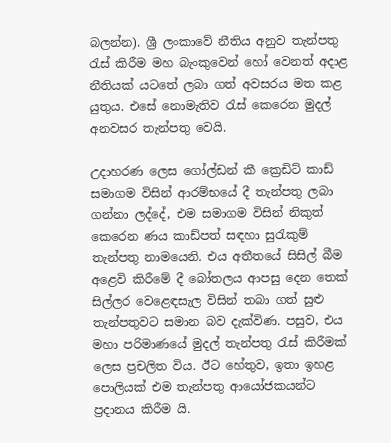බලන්න). ශ්‍රී ලංකාවේ නීතිය අනුව තැන්පතු රැස් කිරීම මහ බැංකුවෙන් හෝ වෙනත් අදාළ නීතියක් යටතේ ලබා ගත් අවසරය මත කළ යුතුය. එසේ නොමැතිව රැස් කෙරෙන මුදල්  අනවසර තැන්පතු වෙයි.

උදාහරණ ලෙස ගෝල්ඩන් කී ක්‍රෙඩිට් කාඩ් සමාගම විසින් ආරම්භයේ දී තැන්පතු ලබා ගන්නා ලද්දේ, එම සමාගම විසින් නිකුත් කෙරෙන ණය කාඩ්පත් සඳහා සුරැකුම් තැන්පතු නාමයෙනි. එය අතීතයේ සිසිල් බීම අළෙවි කිරීමේ දී බෝතලය ආපසු දෙන තෙක් සිල්ලර වෙළෙඳසැල විසින් තබා ගත් සුළු තැන්පතුවට සමාන බව දැක්විණ. පසුව, එය මහා පරිමාණයේ මුදල් තැන්පතු රැස් කිරීමක් ලෙස ප්‍රචලිත විය. ඊට හේතුව, ඉතා ඉහළ පොලියක් එම තැන්පතු ආයෝජකයන්ට ප්‍රදානය කිරීම යි.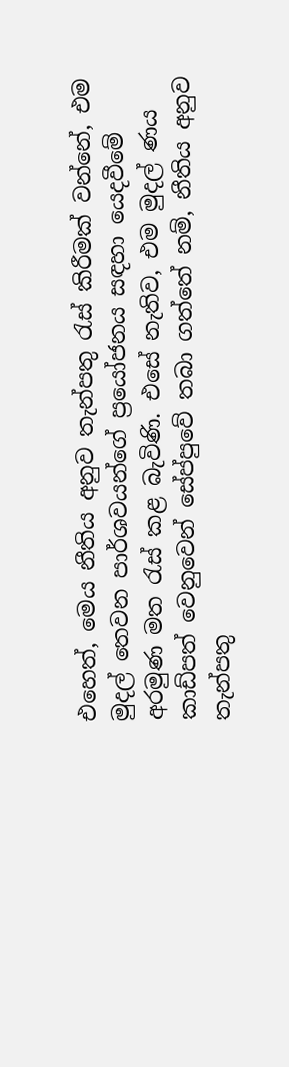එහෙත්, මෙය නීතිය අනුව තැන්පතු රැස් කිරීමක් වන්නේ, එම මුදල් තෙවන පාර්ශවයන්ගේ ප්‍රයෝජනය සඳහා යෙදවීමේ අරමුණ මත රැස් කළ බැවිණි. එසේ නැතිව, එම මුදල් ණය කාඩ්පත් වෙනුවෙන් සේප්පුවේ තබා ගත්තේ නම්, නීතිය අනුව තැන්පතු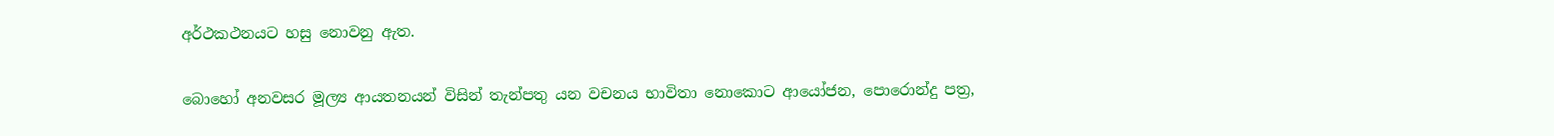අර්ථකථනයට හසු නොවනු ඇත.

බොහෝ අනවසර මූල්‍ය ආයතනයන් විසින් තැන්පතු යන වචනය භාවිතා නොකොට ආයෝජන, පොරොන්දු පත්‍ර,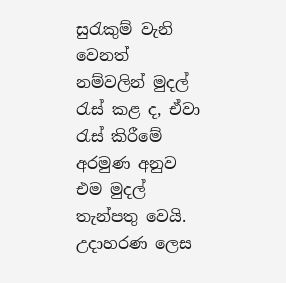සුරැකුම් වැනි වෙනත් නම්වලින් මුදල් රැස් කළ ද, ඒවා රැස් කිරීමේ අරමුණ අනුව එම මුදල් තැන්පතු වෙයි. උදාහරණ ලෙස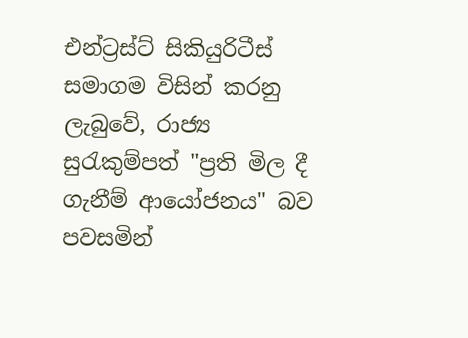එන්ට්‍රස්ට් සිකියුරිටීස් සමාගම විසින් කරනු ලැබුවේ, රාජ්‍ය සුරැකුම්පත් "ප්‍රති මිල දී ගැනීම් ආයෝජනය" බව පවසමින්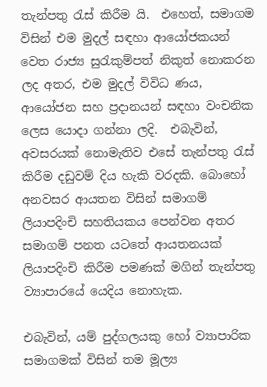තැන්පතු රැස් කිරීම යි.  එහෙත්, සමාගම විසින් එම මුදල් සඳහා ආයෝජකයන් වෙත රාජ්‍ය සුරැකුම්පත් නිකුත් නොකරන ලද අතර, එම මුදල් විවිධ ණය, ආයෝජන සහ ප්‍රදානයන් සඳහා වංචනික ලෙස යොදා ගන්නා ලදි.  එබැවින්, අවසරයක් නොමැතිව එසේ තැන්පතු රැස් කිරීම දඩුවම් දිය හැකි වරදකි. බොහෝ අනවසර ආයතන විසින් සමාගම් ලියාපදිංචි සහතියකය පෙන්වන අතර සමාගම් පනත යටතේ ආයතනයක් ලියාපදිංචි කිරීම පමණක් මගින් තැන්පතු ව්‍යාපාරයේ යෙදිය නොහැක.

එබැවින්, යම් පුද්ගලයකු හෝ ව්‍යාපාරික සමාගමක් විසින් තම මූල්‍ය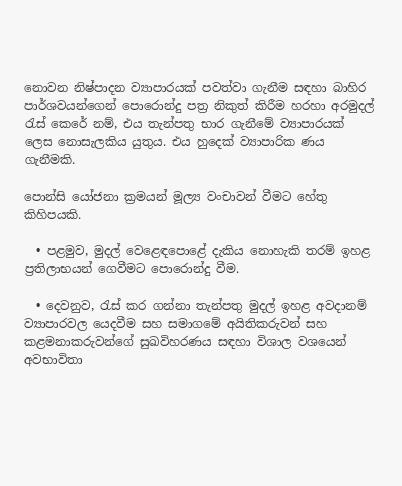නොවන නිෂ්පාදන ව්‍යාපාරයක් පවත්වා ගැනීම සඳහා බාහිර පාර්ශවයන්ගෙන් පොරොන්දු පත්‍ර නිකුත් කිරීම හරහා අරමුදල් රැස් කෙරේ නම්, එය තැන්පතු භාර ගැනීමේ ව්‍යාපාරයක් ලෙස නොසැලකිය යුතුය. එය හුදෙක් ව්‍යාපාරික ණය ගැනීමකි.

පොන්සි යෝජනා ක්‍රමයන් මූල්‍ය වංචාවන් වීමට හේතු කිහිපයකි.

  • පළමුව, මුදල් වෙළෙඳපොළේ දැකිය නොහැකි තරම් ඉහළ ප්‍රතිලාභයන් ගෙවීමට පොරොන්දු වීම.

  • දෙවනුව, රැස් කර ගන්නා තැන්පතු මුදල් ඉහළ අවදානම් ව්‍යාපාරවල යෙදවීම සහ සමාගමේ අයිතිකරුවන් සහ කළමනාකරුවන්ගේ සුඛවිහරණය සඳහා විශාල වශයෙන් අවභාවිතා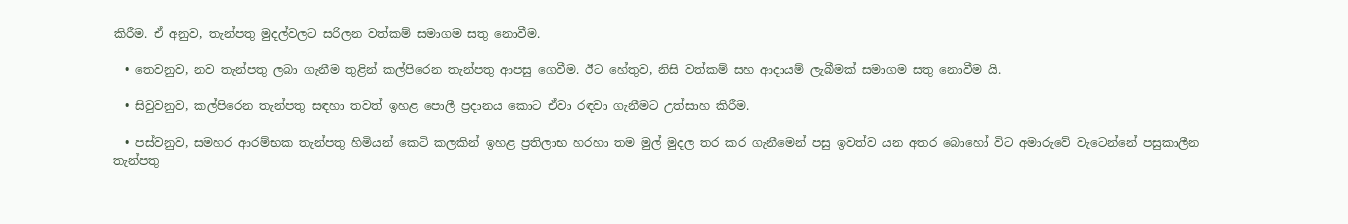කිරීම. ඒ අනුව, තැන්පතු මුදල්වලට සරිලන වත්කම් සමාගම සතු නොවීම.

  • තෙවනුව, නව තැන්පතු ලබා ගැනීම තුළින් කල්පිරෙන තැන්පතු ආපසු ගෙවීම. ඊට හේතුව, නිසි වත්කම් සහ ආදායම් ලැබීමක් සමාගම සතු නොවීම යි.

  • සිවුවනුව, කල්පිරෙන තැන්පතු සඳහා තවත් ඉහළ පොලී ප්‍රදානය කොට ඒවා රඳවා ගැනීමට උත්සාහ කිරීම.

  • පස්වනුව, සමහර ආරම්භක තැන්පතු හිමියන් කෙටි කලකින් ඉහළ ප්‍රතිලාභ හරහා තම මුල් මුදල තර කර ගැනීමෙන් පසු ඉවත්ව යන අතර බොහෝ විට අමාරුවේ වැටෙන්නේ පසුකාලීන තැන්පතු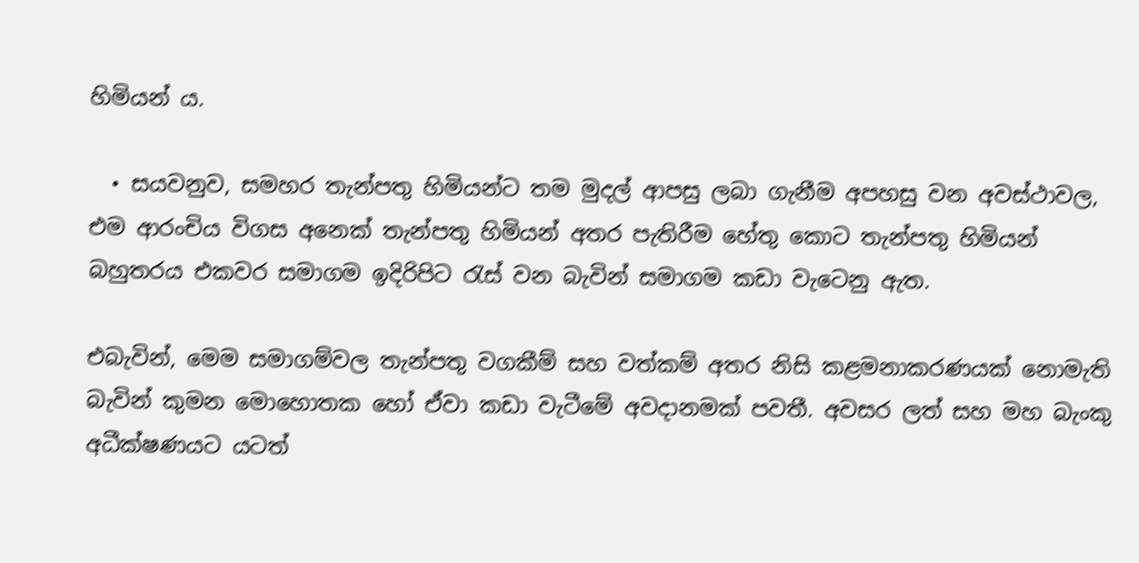හිමියන් ය.

  • සයවනුව, සමහර තැන්පතු හිමියන්ට තම මුදල් ආපසු ලබා ගැනීම අපහසු වන අවස්ථාවල, එම ආරංචිය විගස අනෙක් තැන්පතු හිමියන් අතර පැතිරීම හේතු කොට තැන්පතු හිමියන් බහුතරය එකවර සමාගම ඉදිරිපිට රැස් වන බැවින් සමාගම කඩා වැටෙනු ඇත.

එබැවින්, මෙම සමාගම්වල තැන්පතු වගකීම් සහ වත්කම් අතර නිසි කළමනාකරණයක් නොමැති බැවින් කුමන මොහොතක හෝ ඒවා කඩා වැටීමේ අවදානමක් පවතී. අවසර ලත් සහ මහ බැංකු අධීක්ෂණයට යටත්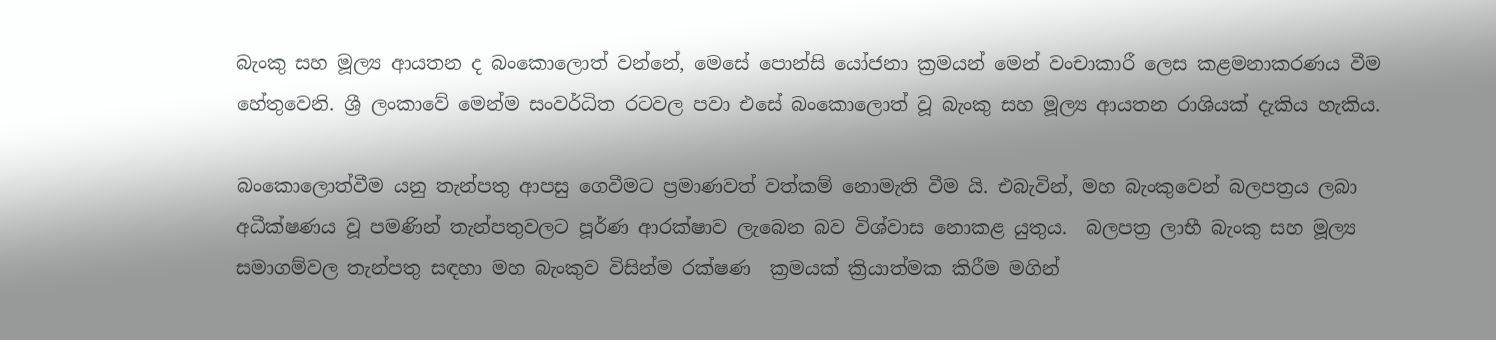බැංකු සහ මූල්‍ය ආයතන ද බංකොලොත් වන්නේ, මෙසේ පොන්සි යෝජනා ක්‍රමයන් මෙන් වංචාකාරී ලෙස කළමනාකරණය වීම හේතුවෙනි. ශ්‍රී ලංකාවේ මෙන්ම සංවර්ධිත රටවල පවා එසේ බංකොලොත් වූ බැංකු සහ මූල්‍ය ආයතන රාශියක් දැකිය හැකිය.

බංකොලොත්වීම යනු තැන්පතු ආපසු ගෙවීමට ප්‍රමාණවත් වත්කම් නොමැති වීම යි. එබැවින්, මහ බැංකුවෙන් බලපත්‍රය ලබා අධීක්ෂණය වූ පමණින් තැන්පතුවලට පූර්ණ ආරක්ෂාව ලැබෙන බව විශ්වාස නොකළ යුතුය.  බලපත්‍ර ලාභී බැංකු සහ මූල්‍ය සමාගම්වල තැන්පතු සඳහා මහ බැංකුව විසින්ම රක්ෂණ  ක්‍රමයක් ක්‍රියාත්මක කිරීම මගින්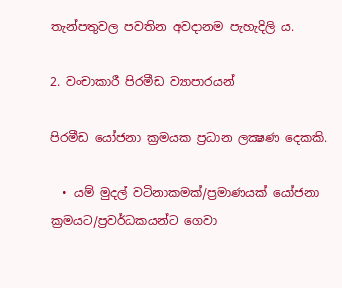තැන්පතුවල පවතින අවදානම පැහැදිලි ය.

2. වංචාකාරී පිරමීඩ ව්‍යාපාරයන්

පිරමීඩ යෝජනා ක්‍රමයක ප්‍රධාන ලක්‍ෂණ දෙකකි.

  • යම් මුදල් වටිනාකමක්/ප්‍රමාණයක් යෝජනා ක්‍රමයට/ප්‍රවර්ධකයන්ට ගෙවා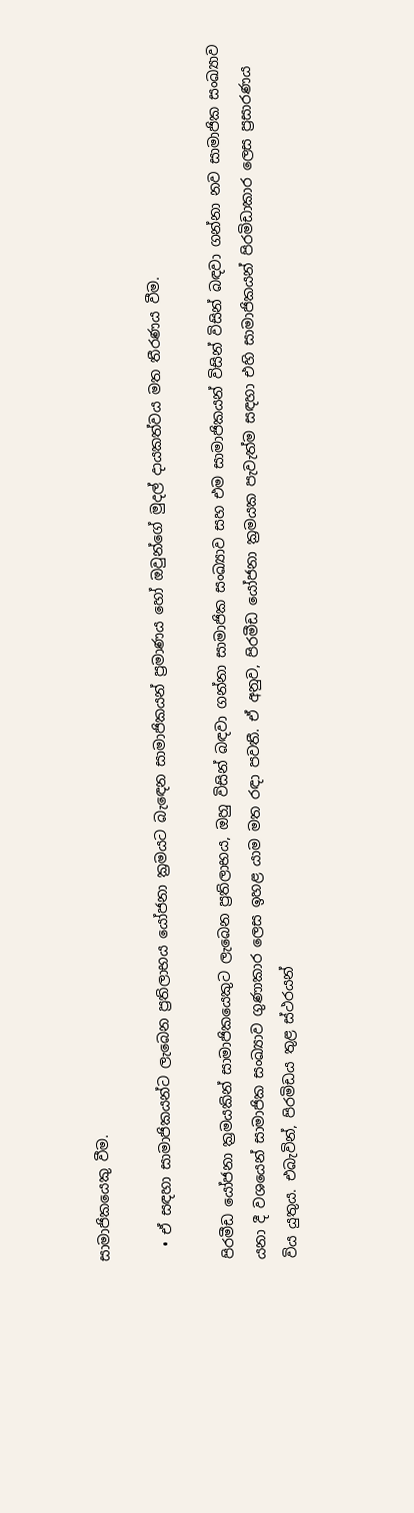සාමාජිකයෙකු වීම.

  • ඒ සඳහා සාමාජිකයන්ට ලැබෙන ප්‍රතිලාභය යෝජනා ක්‍රමයට බැඳෙන සාමාජිකයන් ප්‍රමාණය හෝ ඔවුන්ගේ මුදල් දායකත්වය මත තීරණය වීම.

පිරමීඩ යෝජනා ක්‍රමයකින් සාමාජිකයෙකුට ලැබෙන ප්‍රතිලාභය, ඔහු විසින් බඳවා ගන්නා සාමාජික සංඛ්‍යාව සහ එම සාමාජිකයන් විසින් විසින් බඳවා ගන්නා නව සාමාජික සංඛ්‍යාව යනා දී වශයෙන් සාමාජික සංඛ්‍යාව ගුණාකාර ලෙස ඉහළ යාම මත රඳා පවතී. ඒ අනුව, පිරමීඩ යෝජනා ක්‍රමයක පැවැත්ම සඳහා එහි සාමාජිකයන් පිරමිඩාකාර ලෙස ප්‍රසාරණය විය යුතුය. එබැවින්, පිරමිඩය තුළ ස්ථරයන්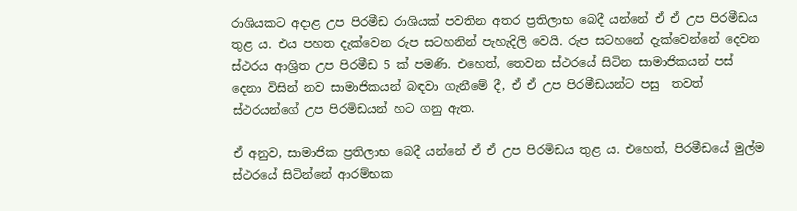රාශියකට අදාළ උප පිරමීඩ රාශියක් පවතින අතර ප්‍රතිලාභ බෙදී යන්නේ ඒ ඒ උප පිරමීඩය තුළ ය. එය පහත දැක්වෙන රුප සටහනින් පැහැදිලි වෙයි. රුප සටහනේ දැක්වෙන්නේ දෙවන ස්ථරය ආශ්‍රිත උප පිරමීඩ 5 ක් පමණි. එහෙත්, තෙවන ස්ථරයේ සිටින සාමාජිකයන් පස් දෙනා විසින් නව සාමාජිකයන් බඳවා ගැනීමේ දී, ඒ ඒ උප පිරමීඩයන්ට පසු  තවත් ස්ථරයන්ගේ උප පිරමිඩයන් හට ගනු ඇත.

ඒ අනුව, සාමාජික ප්‍රතිලාභ බෙදී යන්නේ ඒ ඒ උප පිරමිඩය තුළ ය. එහෙත්, පිරමීඩයේ මුල්ම ස්ථරයේ සිටින්නේ ආරම්භක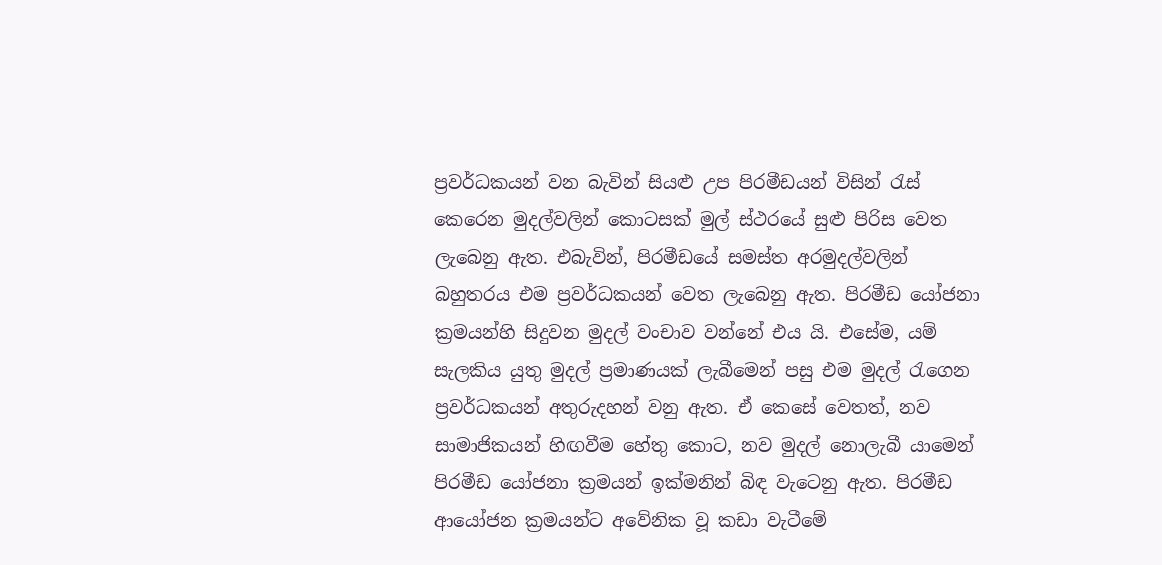ප්‍රවර්ධකයන් වන බැවින් සියළු උප පිරමීඩයන් විසින් රැස් කෙරෙන මුදල්වලින් කොටසක් මුල් ස්ථරයේ සුළු පිරිස වෙත ලැබෙනු ඇත. එබැවින්, පිරමීඩයේ සමස්ත අරමුදල්වලින් බහුතරය එම ප්‍රවර්ධකයන් වෙත ලැබෙනු ඇත. පිරමීඩ යෝජනා ක්‍රමයන්හි සිදුවන මුදල් වංචාව වන්නේ එය යි. එසේම, යම් සැලකිය යුතු මුදල් ප්‍රමාණයක් ලැබීමෙන් පසු එම මුදල් රැගෙන ප්‍රවර්ධකයන් අතුරුදහන් වනු ඇත. ඒ කෙසේ වෙතත්, නව සාමාජිකයන් හිඟවීම හේතු කොට, නව මුදල් නොලැබී යාමෙන් පිරමීඩ යෝජනා ක්‍රමයන් ඉක්මනින් බිඳ වැටෙනු ඇත. පිරමීඩ ආයෝජන ක්‍රමයන්ට අවේනික වූ කඩා වැටීමේ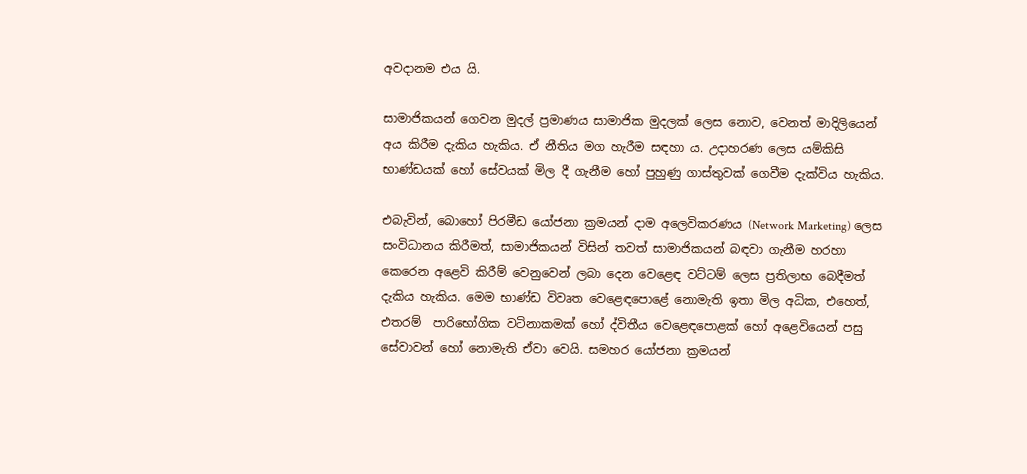අවදානම එය යි.

සාමාජිකයන් ගෙවන මුදල් ප්‍රමාණය සාමාජික මුදලක් ලෙස නොව, වෙනත් මාදිලියෙන් අය කිරීම දැකිය හැකිය. ඒ නීතිය මග හැරීම සඳහා ය. උදාහරණ ලෙස යම්කිසි භාණ්ඩයක් හෝ සේවයක් මිල දී ගැනීම හෝ පුහුණු ගාස්තුවක් ගෙවීම දැක්විය හැකිය.

එබැවින්, බොහෝ පිරමීඩ යෝජනා ක්‍රමයන් දාම අලෙවිකරණය (Network Marketing) ලෙස සංවිධානය කිරීමත්, සාමාජිකයන් විසින් තවත් සාමාජිකයන් බඳවා ගැනීම හරහා කෙරෙන අළෙවි කිරීම් වෙනුවෙන් ලබා දෙන වෙළෙඳ වට්ටම් ලෙස ප්‍රතිලාභ බෙදීමත් දැකිය හැකිය. මෙම භාණ්ඩ විවෘත වෙළෙඳපොළේ නොමැති ඉතා මිල අධික, එහෙත්, එතරම්  පාරිභෝගික වටිනාකමක් හෝ ද්විතීය වෙළෙඳපොළක් හෝ අළෙවියෙන් පසු සේවාවන් හෝ නොමැති ඒවා වෙයි. සමහර යෝජනා ක්‍රමයන්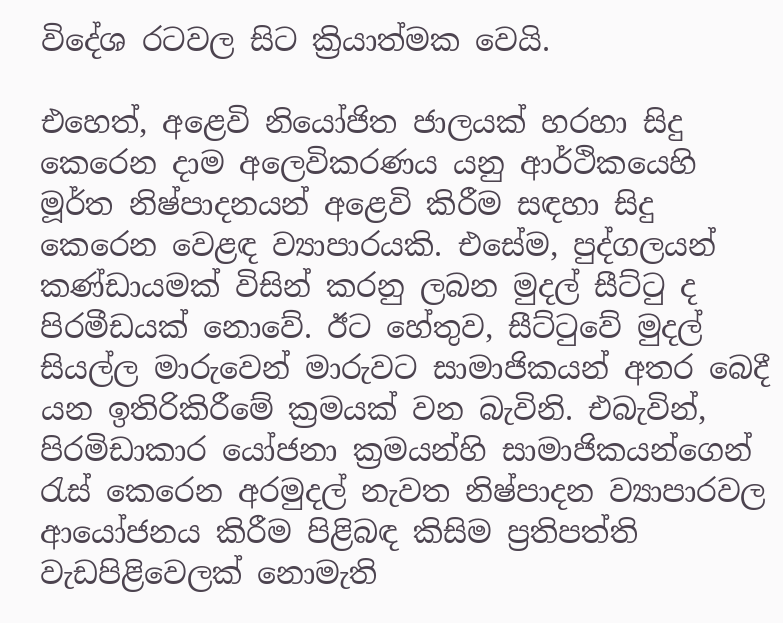විදේශ රටවල සිට ක්‍රියාත්මක වෙයි.

එහෙත්, අළෙවි නියෝජිත ජාලයක් හරහා සිදු කෙරෙන දාම අලෙවිකරණය යනු ආර්ථිකයෙහි මූර්ත නිෂ්පාදනයන් අළෙවි කිරීම සඳහා සිදු කෙරෙන වෙළඳ ව්‍යාපාරයකි. එසේම, පුද්ගලයන් කණ්ඩායමක් විසින් කරනු ලබන මුදල් සීට්ටු ද පිරමීඩයක් නොවේ. ඊට හේතුව, සීට්ටුවේ මුදල් සියල්ල මාරුවෙන් මාරුවට සාමාජිකයන් අතර බෙදී යන ඉතිරිකිරීමේ ක්‍රමයක් වන බැවිනි. එබැවින්, පිරමිඩාකාර යෝජනා ක්‍රමයන්හි සාමාජිකයන්ගෙන් රැස් කෙරෙන අරමුදල් නැවත නිෂ්පාදන ව්‍යාපාරවල ආයෝජනය කිරීම පිළිබඳ කිසිම ප්‍රතිපත්ති වැඩපිළිවෙලක් නොමැති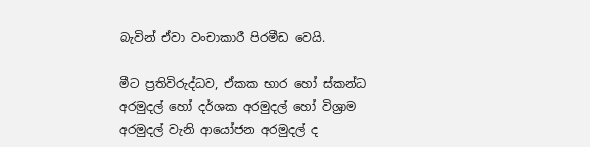බැවින් ඒවා වංචාකාරී පිරමීඩ වෙයි.

මීට ප්‍රතිවිරුද්ධව, ඒකක භාර හෝ ස්කන්ධ අරමුදල් හෝ දර්ශක අරමුදල් හෝ විශ්‍රාම අරමුදල් වැනි ආයෝජන අරමුදල් ද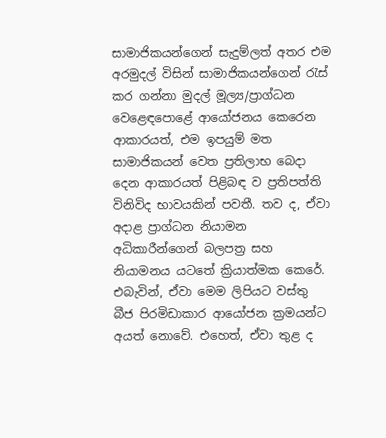සාමාජිකයන්ගෙන් සැදුම්ලත් අතර එම අරමුදල් විසින් සාමාජිකයන්ගෙන් රැස් කර ගන්නා මුදල් මූල්‍ය/ප්‍රාග්ධන වෙළෙඳපොළේ ආයෝජනය කෙරෙන ආකාරයත්, එම ඉපයුම් මත සාමාජිකයන් වෙත ප්‍රතිලාභ බෙදා දෙන ආකාරයත් පිළිබඳ ව ප්‍රතිපත්ති විනිවිද භාවයකින් පවතී. තව ද, ඒවා අදාළ ප්‍රාග්ධන නියාමන අධිකාරීන්ගෙන් බලපත්‍ර සහ නියාමනය යටතේ ක්‍රියාත්මක කෙරේ. එබැවින්, ඒවා මෙම ලිපියට වස්තු බීජ පිරමිඩාකාර ආයෝජන ක්‍රමයන්ට අයත් නොවේ. එහෙත්, ඒවා තුළ ද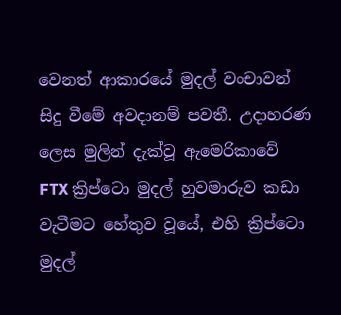වෙනත් ආකාරයේ මුදල් වංචාවන් සිදු වීමේ අවදානම් පවතී. උදාහරණ ලෙස මුලින් දැක්වූ ඇමෙරිකාවේ  FTX ක්‍රිප්ටො මුදල් හුවමාරුව කඩා වැටීමට හේතුව වූයේ, එහි ක්‍රිප්ටො මුදල්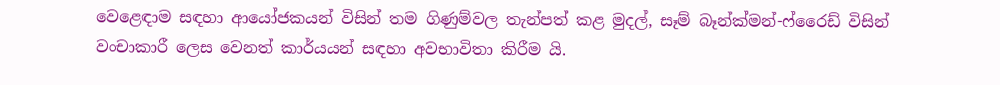වෙළෙඳාම සඳහා ආයෝජකයන් විසින් තම ගිණුම්වල තැන්පත් කළ මුදල්, සෑම් බෑන්ක්මන්-ෆ්රෛඩ් විසින් වංචාකාරී ලෙස වෙනත් කාර්යයන් සඳහා අවභාවිතා කිරීම යි.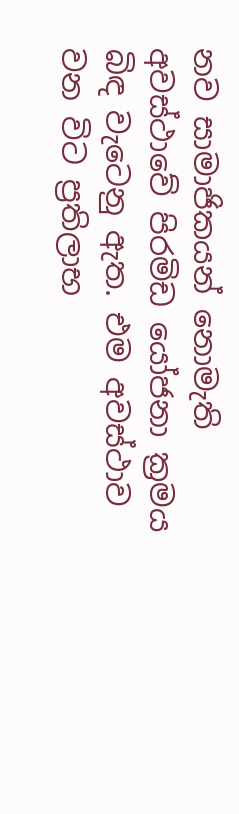නව සාමාජිකයන් නොමැති අවස්ථාවේ පිරමිඩ යෝජනා ක්‍රමය බිඳ වැටෙනු ඇත. එම අවස්ථාව වන විට ප්‍රතිලාභ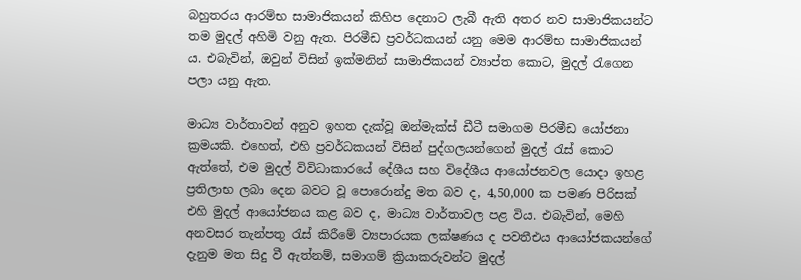බහුතරය ආරම්භ සාමාජිකයන් කිහිප දෙනාට ලැබී ඇති අතර නව සාමාජිකයන්ට තම මුදල් අහිමි වනු ඇත. පිරමීඩ ප්‍රවර්ධකයන් යනු මෙම ආරම්භ සාමාජිකයන් ය. එබැවින්, ඔවුන් විසින් ඉක්මනින් සාමාජිකයන් ව්‍යාප්ත කොට, මුදල් රැගෙන පලා යනු ඇත.

මාධ්‍ය වාර්තාවන් අනුව ඉහත දැක්වූ ඔන්මැක්ස් ඩීටී සමාගම පිරමීඩ යෝජනා ක්‍රමයකි. එහෙත්, එහි ප්‍රවර්ධකයන් විසින් පුද්ගලයන්ගෙන් මුදල් රැස් කොට ඇත්තේ, එම මුදල් විවිධාකාරයේ දේශීය සහ විදේශීය ආයෝජනවල යොදා ඉහළ ප්‍රතිලාභ ලබා දෙන බවට වූ පොරොන්දු මත බව ද, 4,50,000 ක පමණ පිරිසක් එහි මුදල් ආයෝජනය කළ බව ද, මාධ්‍ය වාර්තාවල පළ විය. එබැවින්, මෙහි අනවසර තැන්පතු රැස් කිරීමේ ව්‍යපාරයක ලක්ෂණය ද පවතීඑය ආයෝජකයන්ගේ දැනුම මත සිදු වී ඇත්නම්, සමාගම් ක්‍රියාකරුවන්ට මුදල්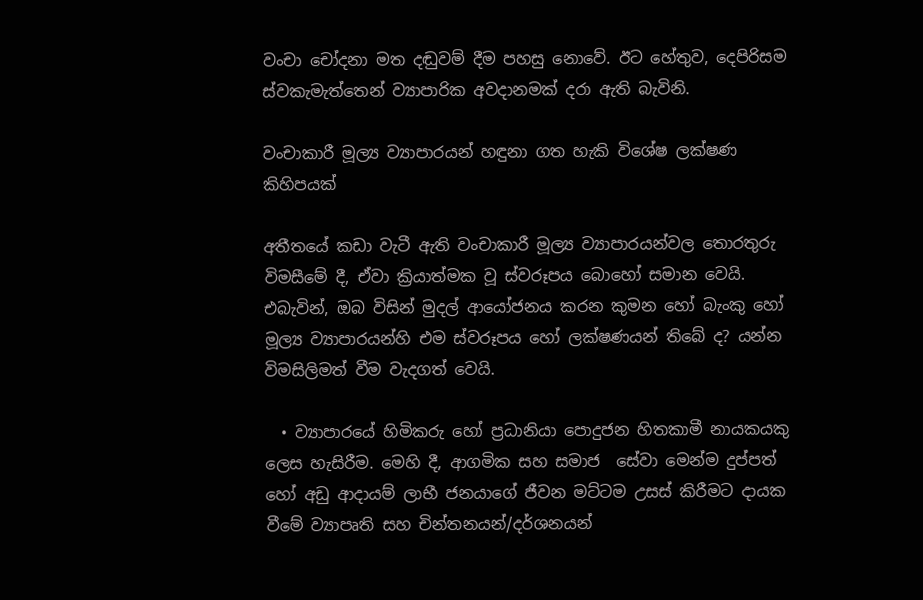වංචා චෝදනා මත දඬුවම් දීම පහසු නොවේ. ඊට හේතුව, දෙපිරිසම ස්වකැමැත්තෙන් ව්‍යාපාරික අවදානමක් දරා ඇති බැවිනි.

වංචාකාරී මූල්‍ය ව්‍යාපාරයන් හඳුනා ගත හැකි විශේෂ ලක්ෂණ කිහිපයක්

අතීතයේ කඩා වැටී ඇති වංචාකාරී මූල්‍ය ව්‍යාපාරයන්වල තොරතුරු විමසීමේ දී, ඒවා ක්‍රියාත්මක වූ ස්වරූපය බොහෝ සමාන වෙයි. එබැවින්, ඔබ විසින් මුදල් ආයෝජනය කරන කුමන හෝ බැංකු හෝ මූල්‍ය ව්‍යාපාරයන්හි එම ස්වරූපය හෝ ලක්ෂණයන් තිබේ ද? යන්න විමසිලිමත් වීම වැදගත් වෙයි.

  • ව්‍යාපාරයේ හිමිකරු හෝ ප්‍රධානියා පොදුජන හිතකාමී නායකයකු ලෙස හැසිරීම. මෙහි දී, ආගමික සහ සමාජ  සේවා මෙන්ම දුප්පත් හෝ අඩු ආදායම් ලාභී ජනයාගේ ජීවන මට්ටම උසස් කිරීමට දායක වීමේ ව්‍යාපෘති සහ චින්තනයන්/දර්ශනයන්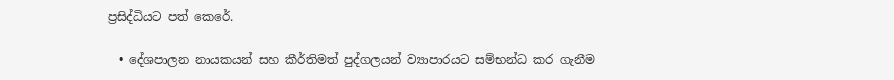ප්‍රසිද්ධියට පත් කෙරේ.

  • දේශපාලන නායකයන් සහ කීර්තිමත් පුද්ගලයන් ව්‍යාපාරයට සම්භන්ධ කර ගැනීම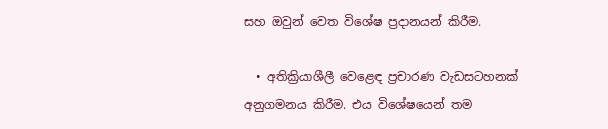සහ ඔවුන් වෙත විශේෂ ප්‍රදානයන් කිරීම.

  • අතික්‍රියාශීලී වෙළෙඳ ප්‍රචාරණ වැඩසටහනක් අනුගමනය කිරීම. එය විශේෂයෙන් තම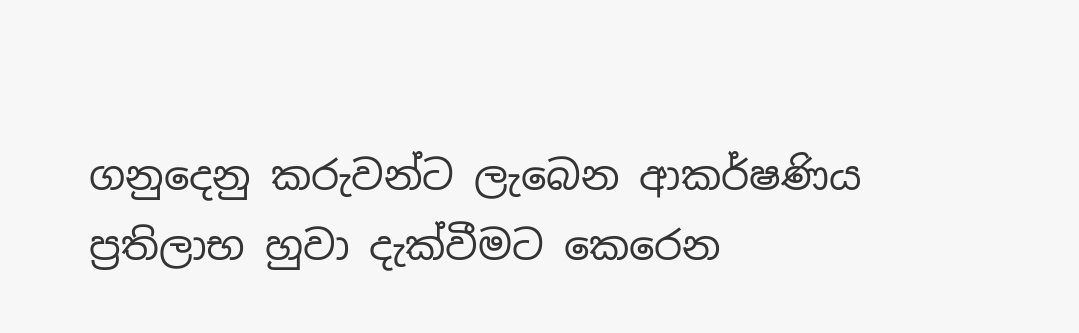ගනුදෙනු කරුවන්ට ලැබෙන ආකර්ෂණිය ප්‍රතිලාභ හුවා දැක්වීමට කෙරෙන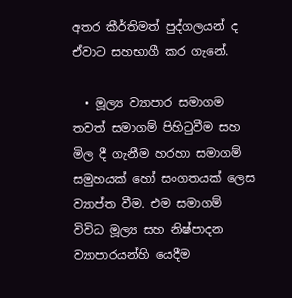අතර කීර්තිමත් පුද්ගලයන් ද ඒවාට සහභාගී කර ගැනේ.

  • මූල්‍ය ව්‍යාපාර සමාගම තවත් සමාගම් පිහිටුවීම සහ මිල දී ගැනීම හරහා සමාගම් සමුහයක් හෝ සංගතයක් ලෙස ව්‍යාප්ත වීම. එම සමාගම් විවිධ මූල්‍ය සහ නිෂ්පාදන ව්‍යාපාරයන්හි යෙදීම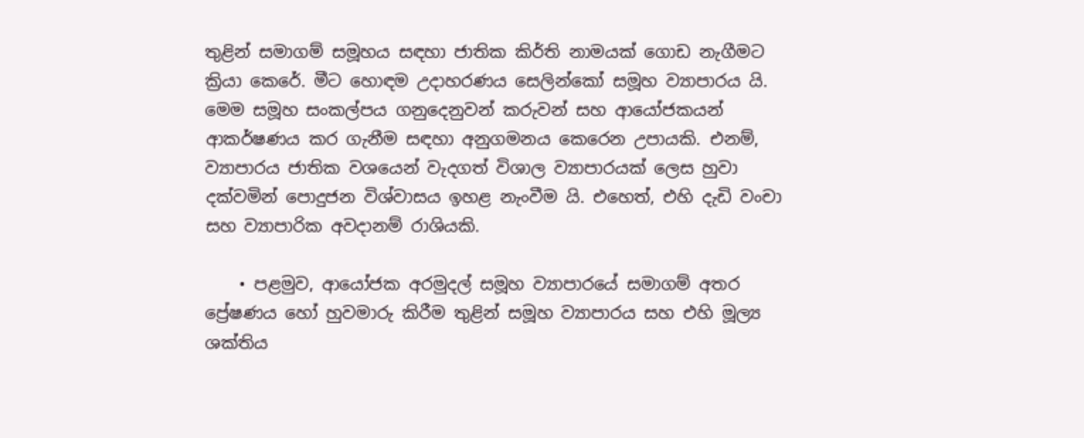තුළින් සමාගම් සමූහය සඳහා ජාතික කිර්ති නාමයක් ගොඩ නැගීමට ක්‍රියා කෙරේ. මීට හොඳම උදාහරණය සෙලින්කෝ සමූහ ව්‍යාපාරය යි. මෙම සමූහ සංකල්පය ගනුදෙනුවන් කරුවන් සහ ආයෝජකයන් ආකර්ෂණය කර ගැනීම සඳහා අනුගමනය කෙරෙන උපායකි. එනම්, ව්‍යාපාරය ජාතික වශයෙන් වැදගත් විශාල ව්‍යාපාරයක් ලෙස හුවා දක්වමින් පොදුජන විශ්වාසය ඉහළ නැංවීම යි. එහෙත්, එහි දැඩි වංචා සහ ව්‍යාපාරික අවදානම් රාශියකි.

    • පළමුව, ආයෝජක අරමුදල් සමූහ ව්‍යාපාරයේ සමාගම් අතර ප්‍රේෂණය හෝ හුවමාරු කිරීම තුළින් සමූහ ව්‍යාපාරය සහ එහි මූල්‍ය ශක්තිය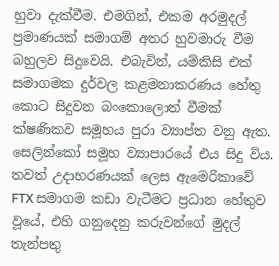හුවා දැක්වීම. එමගින්, එකම අරමුදල් ප්‍රමාණයක් සමාගම් අතර හුවමාරු වීම බහුලව සිදුවෙයි. එබැවින්, යම්කිසි එක් සමාගමක දුර්වල කළමනාකරණය හේතු කොට සිදුවන බංකොලොත් වීමක් ක්ෂණිකව සමූහය පුරා ව්‍යාප්ත වනු ඇත. සෙලින්කෝ සමූහ ව්‍යාපාරයේ එය සිදු විය. තවත් උදාහරණයක් ලෙස ඇමෙරිකාවේ FTX සමාගම කඩා වැටීමට ප්‍රධාන හේතුව වූයේ, එහි ගනුදෙනු කරුවන්ගේ මුදල් තැන්පතු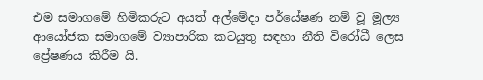එම සමාගමේ හිමිකරුට අයත් අල්මේදා පර්යේෂණ නම් වූ මූල්‍ය ආයෝජක සමාගමේ ව්‍යාපාරික කටයුතු සඳහා නීති විරෝධී ලෙස ප්‍රේෂණය කිරීම යි.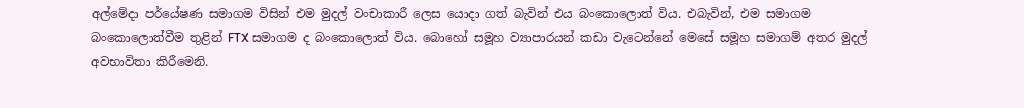අල්මේදා පර්යේෂණ සමාගම විසින් එම මුදල් වංචාකාරී ලෙස යොදා ගත් බැවින් එය බංකොලොත් විය. එබැවින්, එම සමාගම බංකොලොත්වීම තුළින් FTX සමාගම ද බංකොලොත් විය. බොහෝ සමූහ ව්‍යාපාරයන් කඩා වැටෙන්නේ මෙසේ සමූහ සමාගම් අතර මුදල් අවභාවිතා කිරීමෙනි.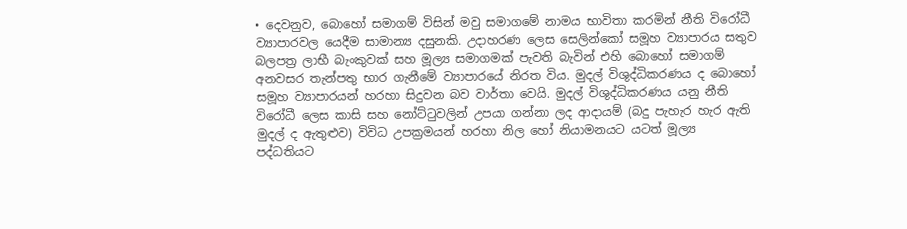• දෙවනුව, බොහෝ සමාගම් විසින් මවු සමාගමේ නාමය භාවිතා කරමින් නීති විරෝධී ව්‍යාපාරවල යෙදීම සාමාන්‍ය දසුනකි. උදාහරණ ලෙස සෙලින්කෝ සමූහ ව්‍යාපාරය සතුව බලපත්‍ර ලාභී බැංකුවක් සහ මූල්‍ය සමාගමක් පැවති බැවින් එහි බොහෝ සමාගම් අනවසර තැන්පතු භාර ගැනීමේ ව්‍යාපාරයේ නිරත විය. මුදල් විශුද්ධිකරණය ද බොහෝ සමූහ ව්‍යාපාරයන් හරහා සිදුවන බව වාර්තා වෙයි. මුදල් විශුද්ධිකරණය යනු නීති විරෝධී ලෙස කාසි සහ නෝට්ටුවලින් උපයා ගන්නා ලද ආදායම් (බදු පැහැර හැර ඇති මුදල් ද ඇතුළුව) විවිධ උපක්‍රමයන් හරහා නිල හෝ නියාමනයට යටත් මූල්‍ය පද්ධතියට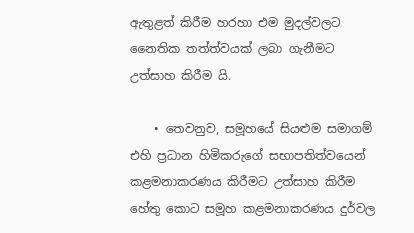ඇතුළත් කිරීම හරහා එම මුදල්වලට නෛතික තත්ත්වයක් ලබා ගැනීමට උත්සාහ කිරීම යි.

    • තෙවනුව, සමූහයේ සියළුම සමාගම් එහි ප්‍රධාන හිමිකරුගේ සභාපතිත්වයෙන් කළමනාකරණය කිරීමට උත්සාහ කිරීම හේතු කොට සමූහ කළමනාකරණය දුර්වල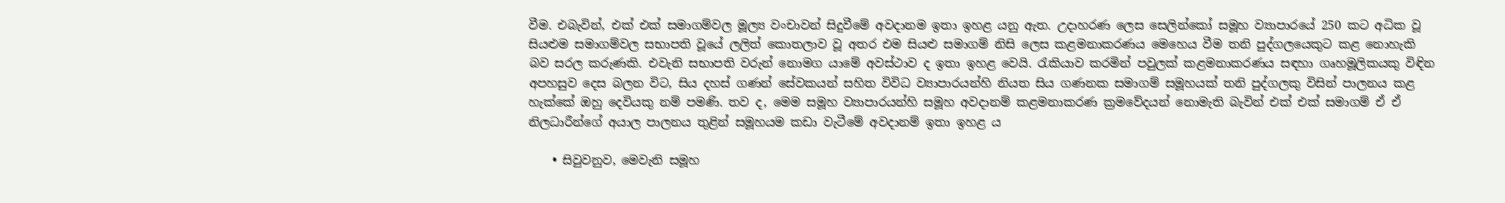වීම. එබැවින්, එක් එක් සමාගම්වල මූල්‍ය වංචාවන් සිදුවීමේ අවදානම ඉතා ඉහළ යනු ඇත. උදාහරණ ලෙස සෙලින්කෝ සමූහ ව්‍යාපාරයේ 250 කට අධික වූ සියළුම සමාගම්වල සභාපති වූයේ ලලිත් කොතලාව වූ අතර එම සියළු සමාගම් නිසි ලෙස කළමනාකරණය මෙහෙය වීම තනි පුද්ගලයෙකුට කළ නොහැකි බව සරල කරුණකි. එවැනි සභාපති වරුන් නොමග යාමේ අවස්ථාව ද ඉතා ඉහළ වෙයි. රැකියාව කරමින් පවුලක් කළමනාකරණය සඳහා ගෘහමූලිකයකු විඳින අපහසුව දෙස බලන විට, සිය දහස් ගණන් සේවකයන් සහිත විවිධ ව්‍යාපාරයන්හි නියත සිය ගණනක සමාගම් සමූහයක් තනි පුද්ගලකු විසින් පාලනය කළ හැක්කේ ඔහු දෙවියකු නම් පමණි. තව ද, මෙම සමූහ ව්‍යාපාරයන්හි සමූහ අවදානම් කළමනාකරණ ක්‍රමවේදයන් නොමැති බැවින් එක් එක් සමාගම් ඒ ඒ නිලධාරීන්ගේ අයාල පාලනය තුළින් සමූහයම කඩා වැටීමේ අවදානම් ඉතා ඉහළ ය

    • සිවුවනුව, මෙවැනි සමූහ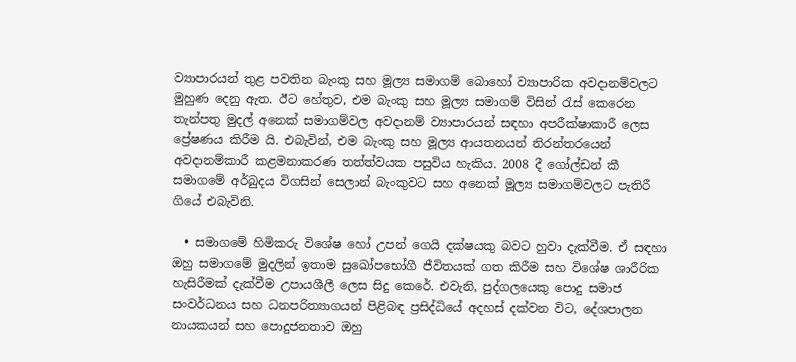ව්‍යාපාරයන් තුළ පවතින බැංකු සහ මූල්‍ය සමාගම් බොහෝ ව්‍යාපාරික අවදානම්වලට මුහුණ දෙනු ඇත. ඊට හේතුව, එම බැංකු සහ මූල්‍ය සමාගම් විසින් රැස් කෙරෙන තැන්පතු මුදල් අනෙක් සමාගම්වල අවදානම් ව්‍යාපාරයන් සඳහා අපරීක්ෂාකාරී ලෙස ප්‍රේෂණය කිරීම යි. එබැවින්, එම බැංකු සහ මූල්‍ය ආයතනයන් නිරන්තරයෙන් අවදානම්කාරී කළමනාකරණ තත්ත්වයක පසුවිය හැකිය. 2008 දී ගෝල්ඩන් කී සමාගමේ අර්බුදය විගසින් සෙලාන් බැංකුවට සහ අනෙක් මූල්‍ය සමාගම්වලට පැතිරී ගියේ එබැවිනි.

  • සමාගමේ හිමිකරු විශේෂ හෝ උපන් ගෙයි දක්ෂයකු බවට හුවා දැක්වීම. ඒ සඳහා ඔහු සමාගමේ මුදලින් ඉතාම සුඛෝපභෝගී ජීවිතයක් ගත කිරීම සහ විශේෂ ශාරීරික හැසිරීමක් දැක්වීම උපායශීලී ලෙස සිදු කෙරේ. එවැනි, පුද්ගලයෙකු පොදු සමාජ සංවර්ධනය සහ ධනපරිත්‍යාගයන් පිළිබඳ ප්‍රසිද්ධියේ අදහස් දක්වන විට, දේශපාලන නායකයන් සහ පොදුජනතාව ඔහු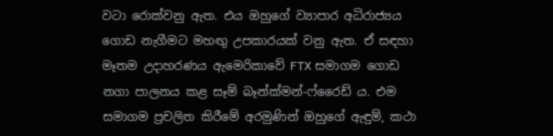වටා රොක්වනු ඇත. එය ඔහුගේ ව්‍යාපාර අධිරාජ්‍යය ගොඩ නැගීමට මහඟු උපකාරයක් වනු ඇත. ඒ සඳහා මෑතම උදාහරණය ඇමෙරිකාවේ FTX සමාගම ගොඩ නගා පාලනය කළ සෑම් බෑන්ක්මන්-ෆ්රෛඩ් ය. එම සමාගම ප්‍රචලිත කිරීමේ අරමුණින් ඔහුගේ ඇඳුම්, කථා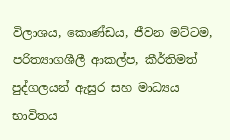විලාශය, කොණ්ඩය, ජීවන මට්ටම, පරිත්‍යාගශීලී ආකල්ප, කීර්තිමත් පුද්ගලයන් ඇසුර සහ මාධ්‍යය භාවිතය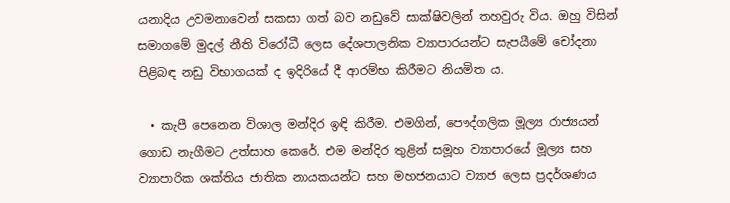යනාදිය උවමනාවෙන් සකසා ගත් බව නඩුවේ සාක්ෂිවලින් තහවුරු විය. ඔහු විසින් සමාගමේ මුදල් නීති විරෝධී ලෙස දේශපාලනික ව්‍යාපාරයන්ට සැපයීමේ චෝදනා පිළිබඳ නඩු විභාගයක් ද ඉදිරියේ දී ආරම්භ කිරීමට නියමිත ය.

  • කැපී පෙනෙන විශාල මන්දිර ඉඳි කිරීම. එමගින්, පෞද්ගලික මූල්‍ය රාජ්‍යයන් ගොඩ නැගීමට උත්සාහ කෙරේ. එම මන්දිර තුළින් සමූහ ව්‍යාපාරයේ මූල්‍ය සහ ව්‍යාපාරික ශක්තිය ජාතික නායකයන්ට සහ මහජනයාට ව්‍යාජ ලෙස ප්‍රදර්ශණය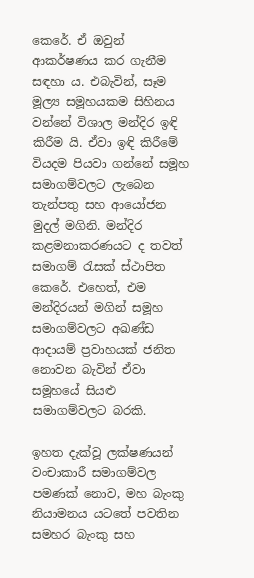කෙරේ. ඒ ඔවුන් ආකර්ෂණය කර ගැනීම සඳහා ය. එබැවින්, සෑම මූල්‍ය සමූහයකම සිහිනය වන්නේ විශාල මන්දිර ඉඳි කිරීම යි. ඒවා ඉඳි කිරීමේ වියදම පියවා ගන්නේ සමූහ සමාගම්වලට ලැබෙන තැන්පතු සහ ආයෝජන මුදල් මගිනි. මන්දිර කළමනාකරණයට ද තවත් සමාගම් රැසක් ස්ථාපිත කෙරේ. එහෙත්, එම මන්දිරයන් මගින් සමූහ සමාගම්වලට අඛණ්ඩ ආදායම් ප්‍රවාහයක් ජනිත නොවන බැවින් ඒවා සමූහයේ සියළු සමාගම්වලට බරකි.

ඉහත දැක්වූ ලක්ෂණයන් වංචාකාරී සමාගම්වල පමණක් නොව, මහ බැංකු නියාමනය යටතේ පවතින සමහර බැංකු සහ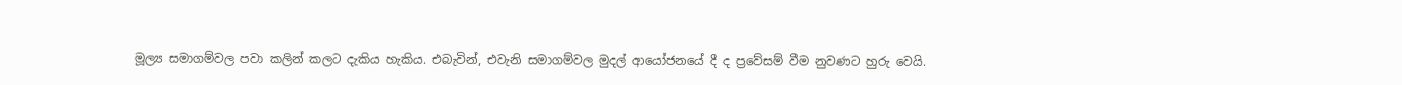මූල්‍ය සමාගම්වල පවා කලින් කලට දැකිය හැකිය. එබැවින්, එවැනි සමාගම්වල මුදල් ආයෝජනයේ දී ද ප්‍රවේසම් වීම නුවණට හුරු වෙයි.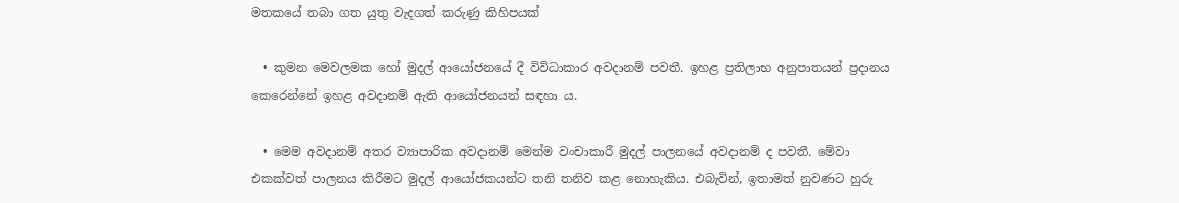මතකයේ තබා ගත යුතු වැදගත් කරුණු කිහිපයක්

  • කුමන මෙවලමක හෝ මුදල් ආයෝජනයේ දී විවිධාකාර අවදානම් පවතී. ඉහළ ප්‍රතිලාභ අනුපාතයන් ප්‍රදානය කෙරෙන්නේ ඉහළ අවදානම් ඇති ආයෝජනයන් සඳහා ය.

  • මෙම අවදානම් අතර ව්‍යාපාරික අවදානම් මෙන්ම වංචාකාරී මුදල් පාලනයේ අවදානම් ද පවතී. මේවා එකක්වත් පාලනය කිරීමට මුදල් ආයෝජකයන්ට තනි තනිව කළ නොහැකිය. එබැවින්, ඉතාමත් නුවණට හුරු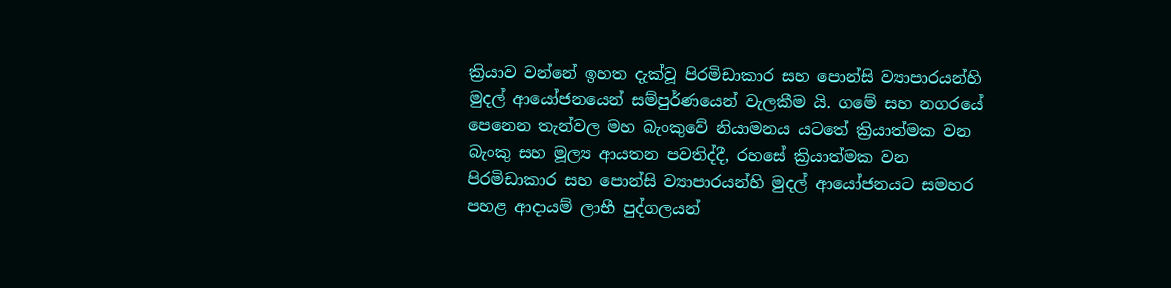ක්‍රියාව වන්නේ ඉහත දැක්වූ පිරමිඩාකාර සහ පොන්සි ව්‍යාපාරයන්හි මුදල් ආයෝජනයෙන් සම්පුර්ණයෙන් වැලකීම යි. ගමේ සහ නගරයේ පෙනෙන තැන්වල මහ බැංකුවේ නියාමනය යටතේ ක්‍රියාත්මක වන බැංකු සහ මූල්‍ය ආයතන පවතිද්දී, රහසේ ක්‍රියාත්මක වන පිරමිඩාකාර සහ පොන්සි ව්‍යාපාරයන්හි මුදල් ආයෝජනයට සමහර පහළ ආදායම් ලාභී පුද්ගලයන්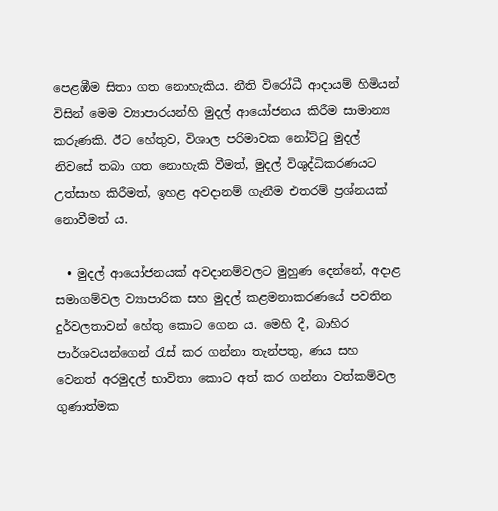පෙළඹීම සිතා ගත නොහැකිය. නීති විරෝධී ආදායම් හිමියන් විසින් මෙම ව්‍යාපාරයන්හි මුදල් ආයෝජනය කිරීම සාමාන්‍ය කරුණකි. ඊට හේතුව, විශාල පරිමාවක නෝට්ටු මුදල් නිවසේ තබා ගත නොහැකි වීමත්, මුදල් විශුද්ධිකරණයට උත්සාහ කිරීමත්, ඉහළ අවදානම් ගැනීම එතරම් ප්‍රශ්නයක් නොවීමත් ය.

  • මුදල් ආයෝජනයක් අවදානම්වලට මුහුණ දෙන්නේ, අදාළ සමාගම්වල ව්‍යාපාරික සහ මුදල් කළමනාකරණයේ පවතින දුර්වලතාවන් හේතු කොට ගෙන ය. මෙහි දී, බාහිර පාර්ශවයන්ගෙන් රැස් කර ගන්නා තැන්පතු, ණය සහ වෙනත් අරමුදල් භාවිතා කොට අත් කර ගන්නා වත්කම්වල ගුණාත්මක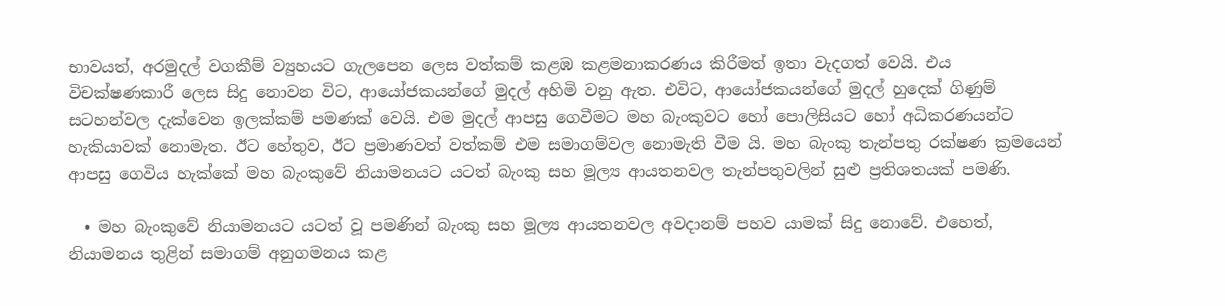භාවයත්, අරමුදල් වගකීම් ව්‍යුහයට ගැලපෙන ලෙස වත්කම් කළඹ කළමනාකරණය කිරීමත් ඉතා වැදගත් වෙයි. එය විචක්ෂණකාරී ලෙස සිදු නොවන විට, ආයෝජකයන්ගේ මුදල් අහිමි වනු ඇත. එවිට, ආයෝජකයන්ගේ මුදල් හුදෙක් ගිණුම් සටහන්වල දැක්වෙන ඉලක්කම් පමණක් වෙයි. එම මුදල් ආපසු ගෙවීමට මහ බැංකුවට හෝ පොලිසියට හෝ අධිකරණයන්ට හැකියාවක් නොමැත. ඊට හේතුව, ඊට ප්‍රමාණවත් වත්කම් එම සමාගම්වල නොමැති වීම යි. මහ බැංකු තැන්පතු රක්ෂණ ක්‍රමයෙන් ආපසු ගෙවිය හැක්කේ මහ බැංකුවේ නියාමනයට යටත් බැංකු සහ මූල්‍ය ආයතනවල තැන්පතුවලින් සුළු ප්‍රතිශතයක් පමණි.

  • මහ බැංකුවේ නියාමනයට යටත් වූ පමණින් බැංකු සහ මූල්‍ය ආයතනවල අවදානම් පහව යාමක් සිදු නොවේ. එහෙත්, නියාමනය තුළින් සමාගම් අනුගමනය කළ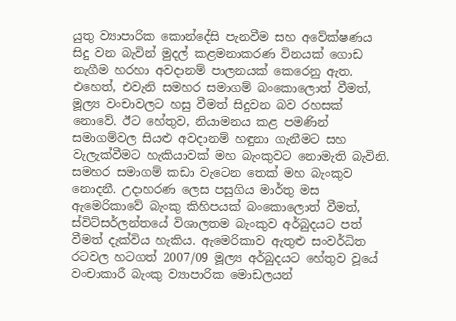යුතු ව්‍යාපාරික කොන්දේසි පැනවීම සහ අවේක්ෂණය සිදු වන බැවින් මුදල් කළමනාකරණ විනයක් ගොඩ නැගීම හරහා අවදානම් පාලනයක් කෙරෙනු ඇත. එහෙත්, එවැනි සමහර සමාගම් බංකොලොත් වීමත්, මූල්‍ය වංචාවලට හසු වීමත් සිදුවන බව රහසක් නොවේ. ඊට හේතුව, නියාමනය කළ පමණින් සමාගම්වල සියළු අවදානම් හඳුනා ගැනීමට සහ වැලැක්වීමට හැකියාවක් මහ බැංකුවට නොමැති බැවිනි. සමහර සමාගම් කඩා වැටෙන තෙක් මහ බැංකුව නොදනී. උදාහරණ ලෙස පසුගිය මාර්තු මස ඇමෙරිකාවේ බැංකු කිහිපයක් බංකොලොත් වීමත්, ස්විට්සර්ලන්තයේ විශාලතම බැංකුව අර්බුදයට පත් වීමත් දැක්විය හැකිය. ඇමෙරිකාව ඇතුළු සංවර්ධිත රටවල හටගත් 2007/09 මූල්‍ය අර්බුදයට හේතුව වූයේ වංචාකාරී බැංකු ව්‍යාපාරික මොඩලයන්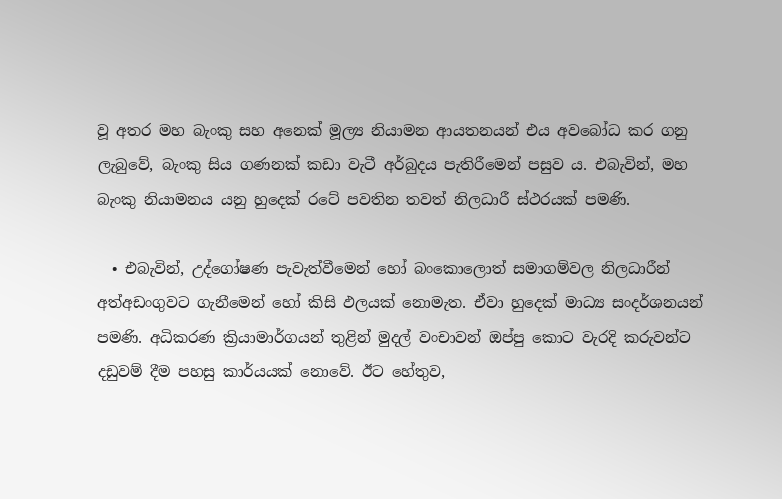වූ අතර මහ බැංකු සහ අනෙක් මූල්‍ය නියාමන ආයතනයන් එය අවබෝධ කර ගනු ලැබුවේ, බැංකු සිය ගණනක් කඩා වැටී අර්බුදය පැතිරීමෙන් පසුව ය. එබැවින්, මහ බැංකු නියාමනය යනු හුදෙක් රටේ පවතින තවත් නිලධාරී ස්ථරයක් පමණි.

  • එබැවින්, උද්ගෝෂණ පැවැත්වීමෙන් හෝ බංකොලොත් සමාගම්වල නිලධාරීන් අත්අඩංගුවට ගැනීමෙන් හෝ කිසි ඵලයක් නොමැත. ඒවා හුදෙක් මාධ්‍ය සංදර්ශනයන් පමණි. අධිකරණ ක්‍රියාමාර්ගයන් තුළින් මුදල් වංචාවන් ඔප්පු කොට වැරදි කරුවන්ට දඩුවම් දීම පහසු කාර්යයක් නොවේ. ඊට හේතුව,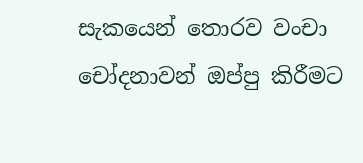සැකයෙන් තොරව වංචා චෝදනාවන් ඔප්පු කිරීමට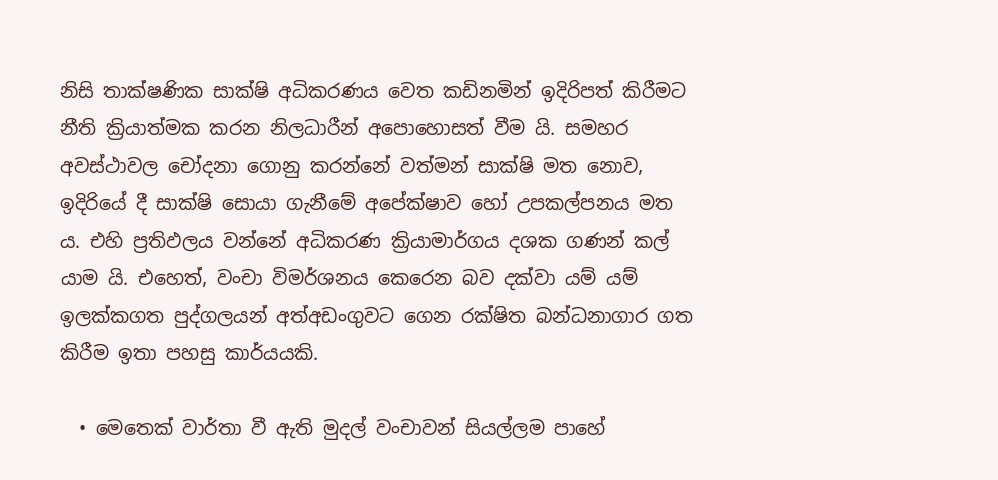නිසි තාක්ෂණික සාක්ෂි අධිකරණය වෙත කඩිනමින් ඉදිරිපත් කිරීමට නීති ක්‍රියාත්මක කරන නිලධාරීන් අපොහොසත් වීම යි. සමහර අවස්ථාවල චෝදනා ගොනු කරන්නේ වත්මන් සාක්ෂි මත නොව, ඉදිරියේ දී සාක්ෂි සොයා ගැනීමේ අපේක්ෂාව හෝ උපකල්පනය මත ය. එහි ප්‍රතිඵලය වන්නේ අධිකරණ ක්‍රියාමාර්ගය දශක ගණන් කල් යාම යි. එහෙත්, වංචා විමර්ශනය කෙරෙන බව දක්වා යම් යම් ඉලක්කගත පුද්ගලයන් අත්අඩංගුවට ගෙන රක්ෂිත බන්ධනාගාර ගත කිරීම ඉතා පහසු කාර්යයකි.

  • මෙතෙක් වාර්තා වී ඇති මුදල් වංචාවන් සියල්ලම පාහේ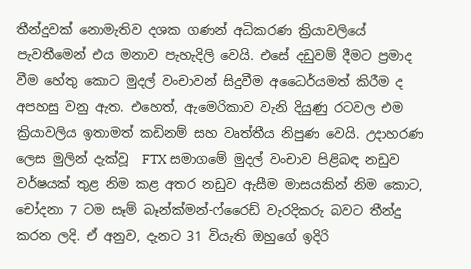තීන්දුවක් නොමැතිව දශක ගණන් අධිකරණ ක්‍රියාවලියේ පැවතීමෙන් එය මනාව පැහැදිලි වෙයි. එසේ දඩුවම් දීමට ප්‍රමාද වීම හේතු කොට මුදල් වංචාවන් සිදුවීම අධෛර්යමත් කිරීම ද අපහසු වනු ඇත. එහෙත්, ඇමෙරිකාව වැනි දියුණු රටවල එම ක්‍රියාවලිය ඉතාමත් කඩිනම් සහ වෘත්තීය නිපුණ වෙයි. උදාහරණ ලෙස මුලින් දැක්වූ  FTX සමාගමේ මුදල් වංචාව පිළිබඳ නඩුව වර්ෂයක් තුළ නිම කළ අතර නඩුව ඇසීම මාසයකින් නිම කොට, චෝදනා 7 ටම සෑම් බෑන්ක්මන්-ෆ්රෛඩ් වැරදිකරු බවට තීන්දු කරන ලදි. ඒ අනුව, දැනට 31 වියැති ඔහුගේ ඉදිරි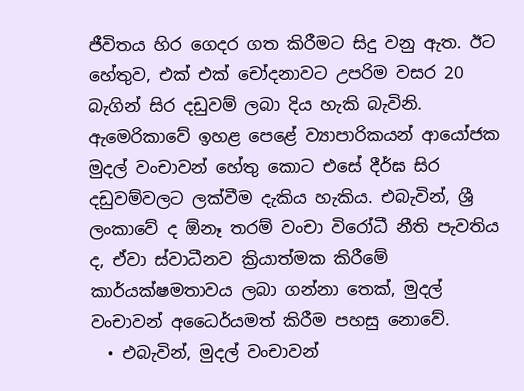ජීවිතය හිර ගෙදර ගත කිරීමට සිදු වනු ඇත. ඊට හේතුව, එක් එක් චෝදනාවට උපරිම වසර 20 බැගින් සිර දඩුවම් ලබා දිය හැකි බැවිනි. ඇමෙරිකාවේ ඉහළ පෙළේ ව්‍යාපාරිකයන් ආයෝජක මුදල් වංචාවන් හේතු කොට එසේ දීර්ඝ සිර දඩුවම්වලට ලක්වීම දැකිය හැකිය. එබැවින්, ශ්‍රී ලංකාවේ ද ඕනෑ තරම් වංචා විරෝධී නීති පැවතිය ද, ඒවා ස්වාධීනව ක්‍රියාත්මක කිරීමේ කාර්යක්ෂමතාවය ලබා ගන්නා තෙක්, මුදල් වංචාවන් අධෛර්යමත් කිරීම පහසු නොවේ.
  • එබැවින්, මුදල් වංචාවන්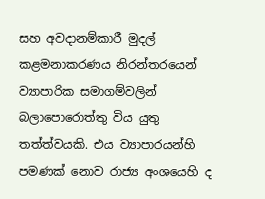සහ අවදානම්කාරී මුදල් කළමනාකරණය නිරන්තරයෙන් ව්‍යාපාරික සමාගම්වලින් බලාපොරොත්තු විය යුතු තත්ත්වයකි. එය ව්‍යාපාරයන්හි පමණක් නොව රාජ්‍ය අංශයෙහි ද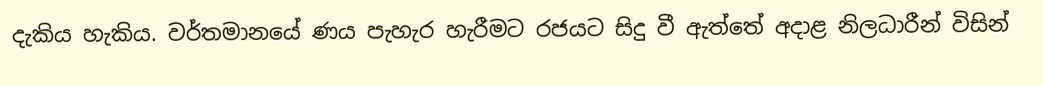දැකිය හැකිය. වර්තමානයේ ණය පැහැර හැරීමට රජයට සිදු වී ඇත්තේ අදාළ නිලධාරීන් විසින්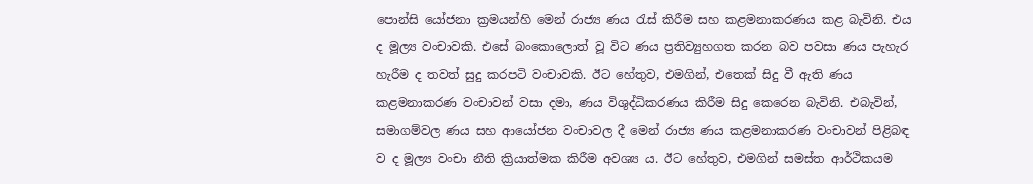පොන්සි යෝජනා ක්‍රමයන්හි මෙන් රාජ්‍ය ණය රැස් කිරීම සහ කළමනාකරණය කළ බැවිනි. එය ද මූල්‍ය වංචාවකි. එසේ බංකොලොත් වූ විට ණය ප්‍රතිව්‍යුහගත කරන බව පවසා ණය පැහැර හැරීම ද තවත් සුදු කරපටි වංචාවකි. ඊට හේතුව, එමගින්, එතෙක් සිදු වී ඇති ණය කළමනාකරණ වංචාවන් වසා දමා, ණය විශුද්ධිකරණය කිරීම සිදු කෙරෙන බැවිනි. එබැවින්, සමාගම්වල ණය සහ ආයෝජන වංචාවල දී මෙන් රාජ්‍ය ණය කළමනාකරණ වංචාවන් පිළිබඳ ව ද මූල්‍ය වංචා නීති ක්‍රියාත්මක කිරීම අවශ්‍ය ය. ඊට හේතුව, එමගින් සමස්ත ආර්ථිකයම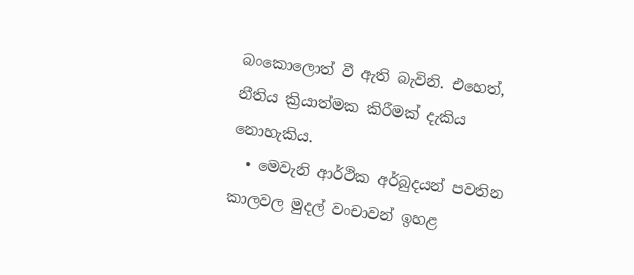බංකොලොත් වී ඇති බැවිනි. එහෙත්, නීතිය ක්‍රියාත්මක කිරීමක් දැකිය නොහැකිය.
  • මෙවැනි ආර්ථික අර්බුදයන් පවතින කාලවල මුදල් වංචාවන් ඉහළ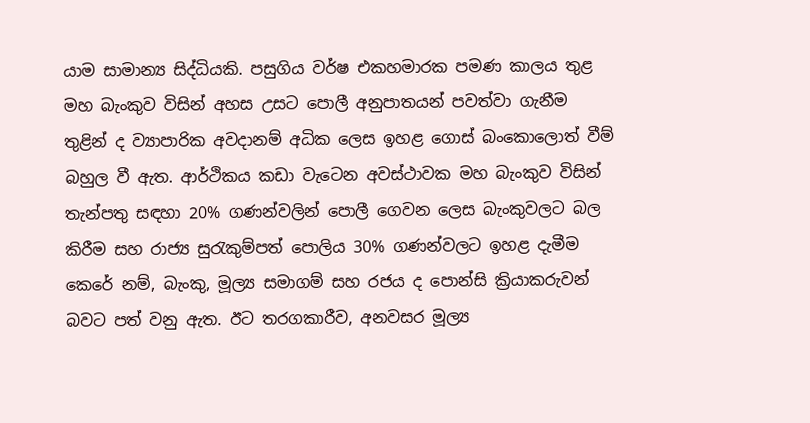යාම සාමාන්‍ය සිද්ධියකි. පසුගිය වර්ෂ එකහමාරක පමණ කාලය තුළ මහ බැංකුව විසින් අහස උසට පොලී අනුපාතයන් පවත්වා ගැනීම තුළින් ද ව්‍යාපාරික අවදානම් අධික ලෙස ඉහළ ගොස් බංකොලොත් වීම් බහුල වී ඇත. ආර්ථිකය කඩා වැටෙන අවස්ථාවක මහ බැංකුව විසින් තැන්පතු සඳහා 20% ගණන්වලින් පොලී ගෙවන ලෙස බැංකුවලට බල කිරීම සහ රාජ්‍ය සුරැකුම්පත් පොලිය 30% ගණන්වලට ඉහළ දැමීම කෙරේ නම්, බැංකු, මූල්‍ය සමාගම් සහ රජය ද පොන්සි ක්‍රියාකරුවන් බවට පත් වනු ඇත. ඊට තරගකාරීව, අනවසර මූල්‍ය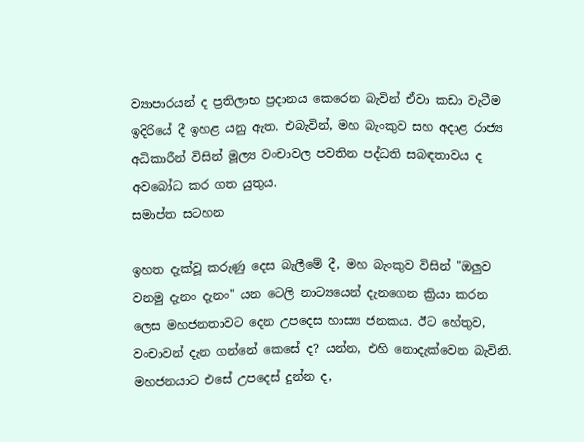ව්‍යාපාරයන් ද ප්‍රතිලාභ ප්‍රදානය කෙරෙන බැවින් ඒවා කඩා වැටීම ඉදිරියේ දී ඉහළ යනු ඇත. එබැවින්, මහ බැංකුව සහ අදාළ රාජ්‍ය අධිකාරීන් විසින් මූල්‍ය වංචාවල පවතින පද්ධති සබඳතාවය ද අවබෝධ කර ගත යුතුය.
සමාප්ත සටහන

ඉහත දැක්වූ කරුණු දෙස බැලීමේ දී, මහ බැංකුව විසින් "ඔලුව වනමු දැනං දැනං" යන ටෙලි නාට්‍යයෙන් දැනගෙන ක්‍රියා කරන ලෙස මහජනතාවට දෙන උපදෙස හාස්‍ය ජනකය. ඊට හේතුව, වංචාවන් දැන ගන්නේ කෙසේ ද? යන්න, එහි නොදැක්වෙන බැවිනි. මහජනයාට එසේ උපදෙස් දුන්න ද,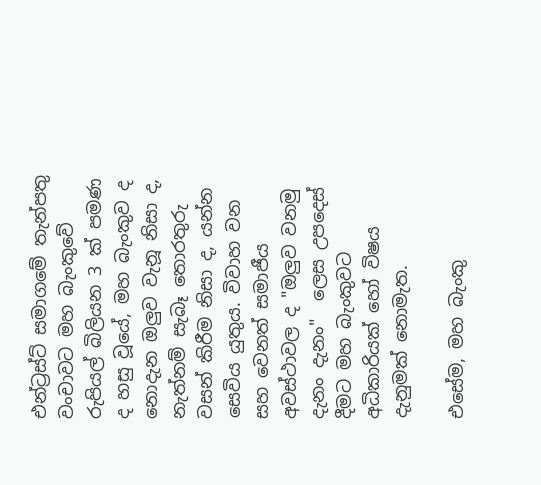එන්ට්‍රස්ට් සමාගමේ තැන්පතු වංචාවට මහ බැංකුවේ රුපියල් බිලියන 3 ක් පමණ ද හසු වූයේ, මහ බැංකුව ද නොදැන ඔලුව වැනූ නිසා ද, නැත්නම් සැබෑ තොරතුරු වසන් කිරීම නිසා ද, යන්න සෙවිය යුතුය. විවාහ වන සහ වෙනත් සමාජීය අවස්ථාවල ද "ඔලුව වනමු දැනං දැනං"  ලෙස උපදෙස් දීමට මහ බැංකුවට අධිකාරියක් හෝ විෂය දැනුමක් නොමැත.

එසේම, මහ බැංකු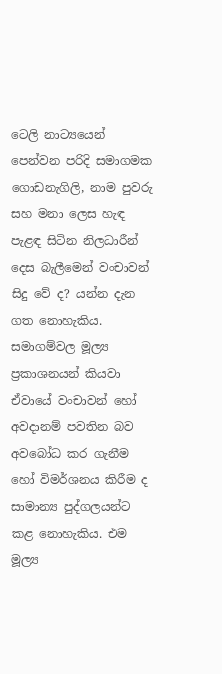ටෙලි නාට්‍යයෙන් පෙන්වන පරිදි සමාගමක ගොඩනැගිලි, නාම පුවරු සහ මනා ලෙස හැඳ පැළඳ සිටින නිලධාරීන් දෙස බැලීමෙන් වංචාවන් සිදු වේ ද? යන්න දැන ගත නොහැකිය. සමාගම්වල මූල්‍ය ප්‍රකාශනයන් කියවා ඒවායේ වංචාවන් හෝ අවදානම් පවතින බව අවබෝධ කර ගැනීම හෝ විමර්ශනය කිරීම ද සාමාන්‍ය පුද්ගලයන්ට කළ නොහැකිය. එම මූල්‍ය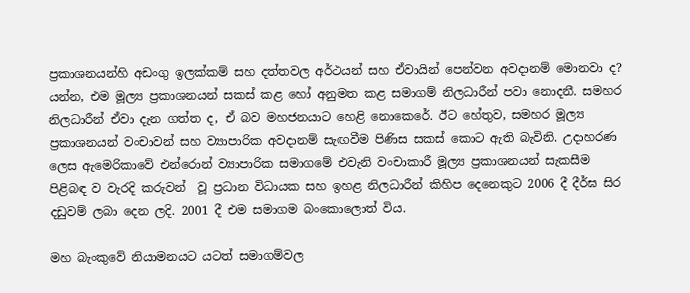ප්‍රකාශනයන්හි අඩංගු ඉලක්කම් සහ දත්තවල අර්ථයන් සහ ඒවායින් පෙන්වන අවදානම් මොනවා ද? යන්න, එම මූල්‍ය ප්‍රකාශනයන් සකස් කළ හෝ අනුමත කළ සමාගම් නිලධාරීන් පවා නොදනී. සමහර නිලධාරීන් ඒවා දැන ගත්ත ද, ඒ බව මහජනයාට හෙළි නොකෙරේ. ඊට හේතුව, සමහර මූල්‍ය ප්‍රකාශනයන් වංචාවන් සහ ව්‍යාපාරික අවදානම් සැඟවීම පිණිස සකස් කොට ඇති බැවිනි. උදාහරණ ලෙස ඇමෙරිකාවේ එන්රොන් ව්‍යාපාරික සමාගමේ එවැනි වංචාකාරී මූල්‍ය ප්‍රකාශනයන් සැකසීම පිළිබඳ ව වැරදි කරුවන්  වූ ප්‍රධාන විධායක සහ ඉහළ නිලධාරීන් කිහිප දෙනෙකුට 2006 දී දීර්ඝ සිර දඩුවම් ලබා දෙන ලදි. 2001 දී එම සමාගම බංකොලොත් විය.

මහ බැංකුවේ නියාමනයට යටත් සමාගම්වල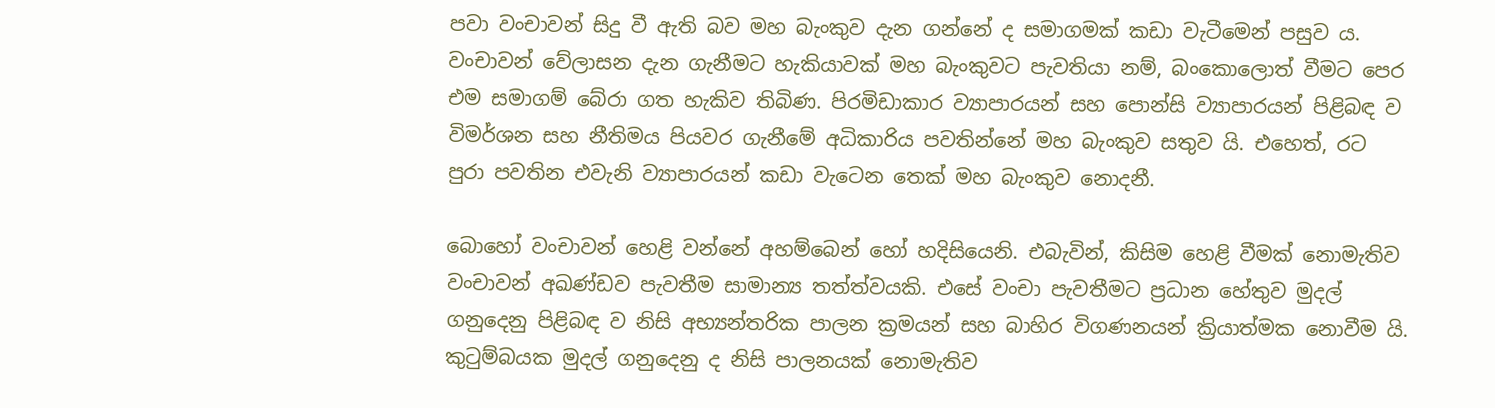පවා වංචාවන් සිදු වී ඇති බව මහ බැංකුව දැන ගන්නේ ද සමාගමක් කඩා වැටීමෙන් පසුව ය. වංචාවන් වේලාසන දැන ගැනීමට හැකියාවක් මහ බැංකුවට පැවතියා නම්, බංකොලොත් වීමට පෙර එම සමාගම් බේරා ගත හැකිව තිබිණ. පිරමිඩාකාර ව්‍යාපාරයන් සහ පොන්සි ව්‍යාපාරයන් පිළිබඳ ව විමර්ශන සහ නීතිමය පියවර ගැනීමේ අධිකාරිය පවතින්නේ මහ බැංකුව සතුව යි. එහෙත්, රට පුරා පවතින එවැනි ව්‍යාපාරයන් කඩා වැටෙන තෙක් මහ බැංකුව නොදනී.

බොහෝ වංචාවන් හෙළි වන්නේ අහම්බෙන් හෝ හදිසියෙනි. එබැවින්, කිසිම හෙළි වීමක් නොමැතිව වංචාවන් අඛණ්ඩව පැවතීම සාමාන්‍ය තත්ත්වයකි. එසේ වංචා පැවතීමට ප්‍රධාන හේතුව මුදල් ගනුදෙනු පිළිබඳ ව නිසි අභ්‍යන්තරික පාලන ක්‍රමයන් සහ බාහිර විගණනයන් ක්‍රියාත්මක නොවීම යි. කුටුම්බයක මුදල් ගනුදෙනු ද නිසි පාලනයක් නොමැතිව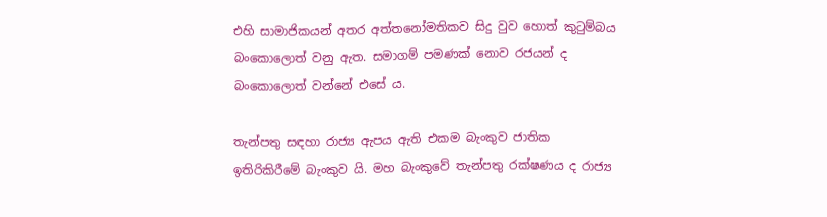එහි සාමාජිකයන් අතර අත්තනෝමතිකව සිදු වුව හොත් කුටුම්බය බංකොලොත් වනු ඇත. සමාගම් පමණක් නොව රජයන් ද බංකොලොත් වන්නේ එසේ ය.

තැන්පතු සඳහා රාජ්‍ය ඇපය ඇති එකම බැංකුව ජාතික ඉතිරිකිරීමේ බැංකුව යි. මහ බැංකුවේ තැන්පතු රක්ෂණය ද රාජ්‍ය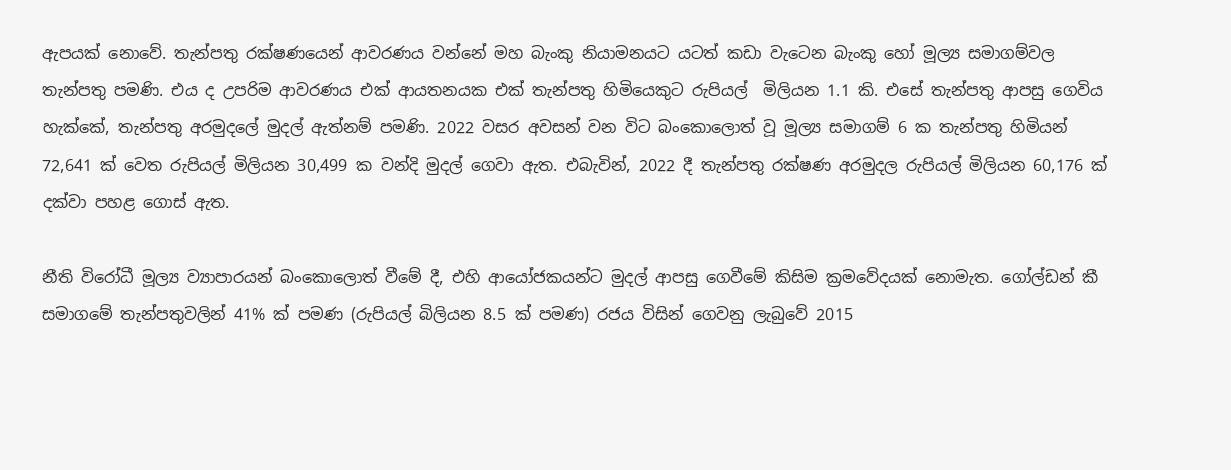ඇපයක් නොවේ. තැන්පතු රක්ෂණයෙන් ආවරණය වන්නේ මහ බැංකු නියාමනයට යටත් කඩා වැටෙන බැංකු හෝ මූල්‍ය සමාගම්වල තැන්පතු පමණි. එය ද උපරිම ආවරණය එක් ආයතනයක එක් තැන්පතු හිමියෙකුට රුපියල්  මිලියන 1.1 කි. එසේ තැන්පතු ආපසු ගෙවිය හැක්කේ, තැන්පතු අරමුදලේ මුදල් ඇත්නම් පමණි. 2022 වසර අවසන් වන විට බංකොලොත් වූ මූල්‍ය සමාගම් 6 ක තැන්පතු හිමියන් 72,641 ක් වෙත රුපියල් මිලියන 30,499 ක වන්දි මුදල් ගෙවා ඇත. එබැවින්, 2022 දී තැන්පතු රක්ෂණ අරමුදල රුපියල් මිලියන 60,176 ක් දක්වා පහළ ගොස් ඇත.

නීති විරෝධී මූල්‍ය ව්‍යාපාරයන් බංකොලොත් වීමේ දී, එහි ආයෝජකයන්ට මුදල් ආපසු ගෙවීමේ කිසිම ක්‍රමවේදයක් නොමැත. ගෝල්ඩන් කී සමාගමේ තැන්පතුවලින් 41% ක් පමණ (රුපියල් බිලියන 8.5 ක් පමණ) රජය විසින් ගෙවනු ලැබුවේ 2015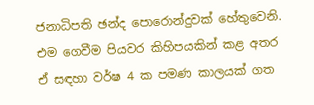ජනාධිපති ඡන්ද පොරොන්දුවක් හේතුවෙනි. එම ගෙවීම පියවර කිහිපයකින් කළ අතර ඒ සඳහා වර්ෂ 4 ක පමණ කාලයක් ගත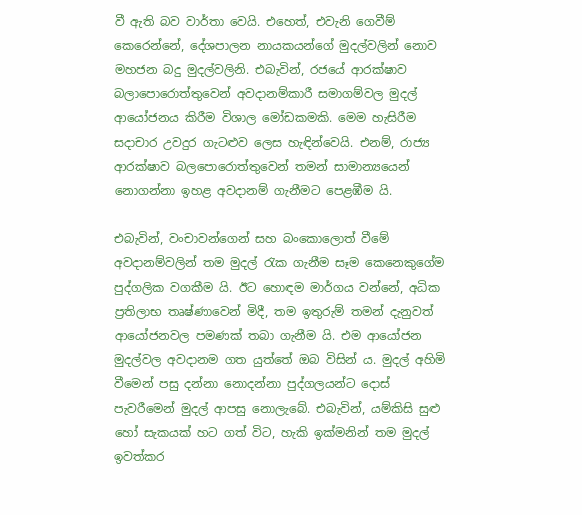වී ඇති බව වාර්තා වෙයි. එහෙත්, එවැනි ගෙවීම් කෙරෙන්නේ, දේශපාලන නායකයන්ගේ මුදල්වලින් නොව මහජන බදු මුදල්වලිනි. එබැවින්, රජයේ ආරක්ෂාව බලාපොරොත්තුවෙන් අවදානම්කාරී සමාගම්වල මුදල් ආයෝජනය කිරීම විශාල මෝඩකමකි. මෙම හැසිරීම සදාචාර උවදුර ගැටළුව ලෙස හැඳින්වෙයි. එනම්, රාජ්‍ය ආරක්ෂාව බලපොරොත්තුවෙන් තමන් සාමාන්‍යයෙන් නොගන්නා ඉහළ අවදානම් ගැනීමට පෙළඹීම යි.

එබැවින්, වංචාවන්ගෙන් සහ බංකොලොත් වීමේ අවදානම්වලින් තම මුදල් රැක ගැනීම සෑම කෙනෙකුගේම පුද්ගලික වගකීම යි. ඊට හොඳම මාර්ගය වන්නේ, අධික ප්‍රතිලාභ තෘෂ්ණාවෙන් මිදී, තම ඉතුරුම් තමන් දැනුවත් ආයෝජනවල පමණක් තබා ගැනීම යි. එම ආයෝජන මුදල්වල අවදානම ගත යුත්තේ ඔබ විසින් ය. මුදල් අහිමි වීමෙන් පසු දන්නා නොදන්නා පුද්ගලයන්ට දොස් පැවරීමෙන් මුදල් ආපසු නොලැබේ. එබැවින්, යම්කිසි සුළු හෝ සැකයක් හට ගත් විට, හැකි ඉක්මනින් තම මුදල් ඉවත්කර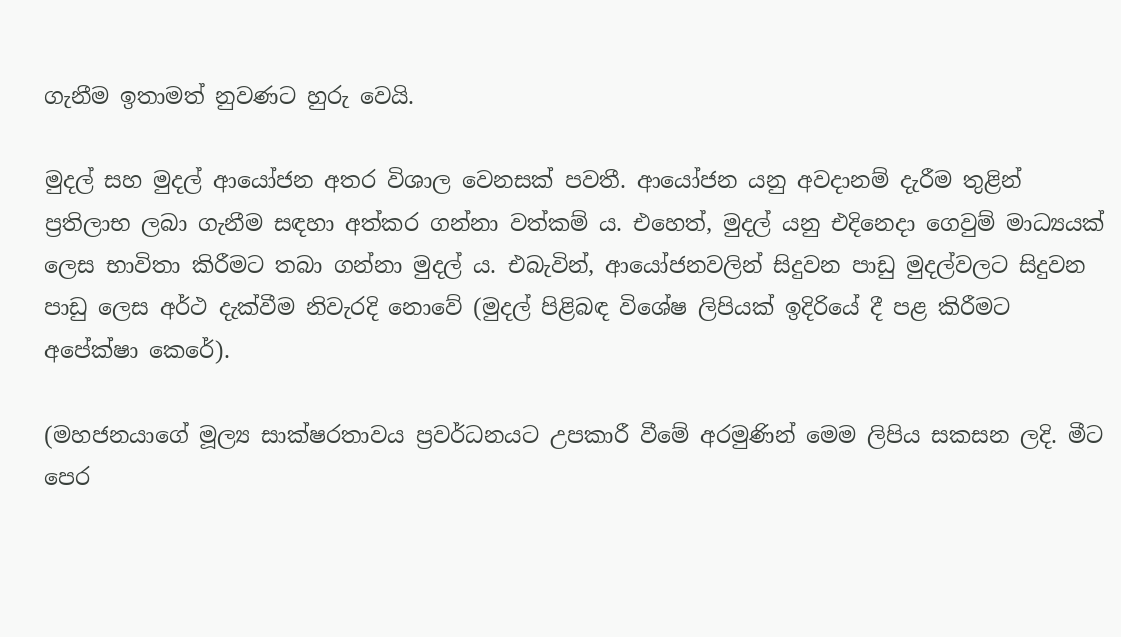ගැනීම ඉතාමත් නුවණට හුරු වෙයි.

මුදල් සහ මුදල් ආයෝජන අතර විශාල වෙනසක් පවතී. ආයෝජන යනු අවදානම් දැරීම තුළින් ප්‍රතිලාභ ලබා ගැනීම සඳහා අත්කර ගන්නා වත්කම් ය. එහෙත්, මුදල් යනු එදිනෙදා ගෙවුම් මාධ්‍යයක් ලෙස භාවිතා කිරීමට තබා ගන්නා මුදල් ය. එබැවින්, ආයෝජනවලින් සිදුවන පාඩු මුදල්වලට සිදුවන පාඩු ලෙස අර්ථ දැක්වීම නිවැරදි නොවේ (මුදල් පිළිබඳ විශේෂ ලිපියක් ඉදිරියේ දී පළ කිරීමට අපේක්ෂා කෙරේ).

(මහජනයාගේ මූල්‍ය සාක්ෂරතාවය ප්‍රවර්ධනයට උපකාරී වීමේ අරමුණින් මෙම ලිපිය සකසන ලදි. මීට පෙර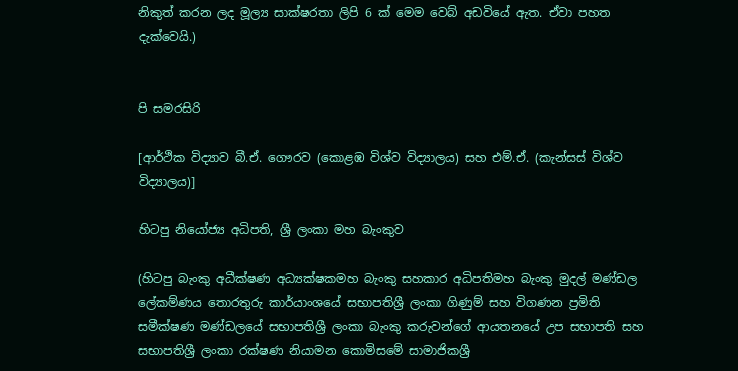නිකුත් කරන ලද මූල්‍ය සාක්ෂරතා ලිපි 6 ක් මෙම වෙබ් අඩවියේ ඇත. ඒවා පහත දැක්වෙයි.)


පි සමරසිරි

[ආර්ථික විද්‍යාව බී.ඒ. ගෞරව (කොළඹ විශ්ව විද්‍යාලය) සහ එම්.ඒ. (කැන්සස් විශ්ව විද්‍යාලය)]

හිටපු නියෝජ්‍ය අධිපති, ශ්‍රී ලංකා මහ බැංකුව

(හිටපු බැංකු අධීක්ෂණ අධ්‍යක්ෂකමහ බැංකු සහකාර අධිපතිමහ බැංකු මුදල් මණ්ඩල ලේකම්ණය තොරතුරු කාර්යාංශයේ සභාපතිශ්‍රී ලංකා ගිණුම් සහ විගණන ප්‍රමිති සමීක්ෂණ මණ්ඩලයේ සභාපතිශ්‍රී ලංකා බැංකු කරුවන්ගේ ආයතනයේ උප සභාපති සහ සභාපතිශ්‍රී ලංකා රක්ෂණ නියාමන කොමිසමේ සාමාජිකශ්‍රී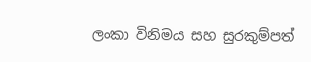ලංකා විනිමය සහ සුරකුම්පත්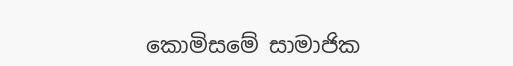කොමිසමේ සාමාජික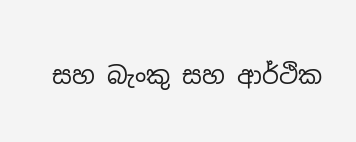සහ බැංකු සහ ආර්ථික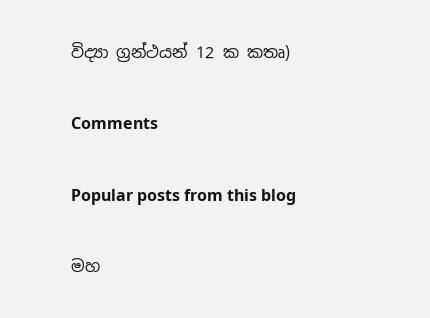විද්‍යා ග්‍රන්ථයන් 12 ක කතෘ)

Comments

Popular posts from this blog

මහ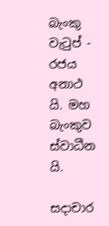බැංකු වැටුප් - රජය අනාථ යි. මහ බැංකුව ස්වාධීන යි.

සදාචාර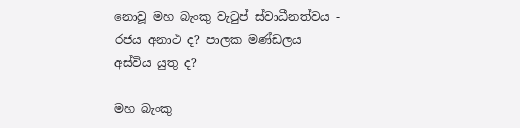නොවූ මහ බැංකු වැටුප් ස්වාධීනත්වය - රජය අනාථ ද? පාලක මණ්ඩලය අස්විය යුතු ද?

මහ බැංකු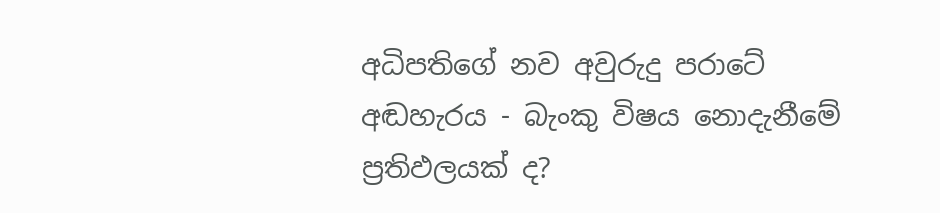අධිපතිගේ නව අවුරුදු පරාටේ අඬහැරය - බැංකු විෂය නොදැනීමේ ප්‍රතිඵලයක් ද?